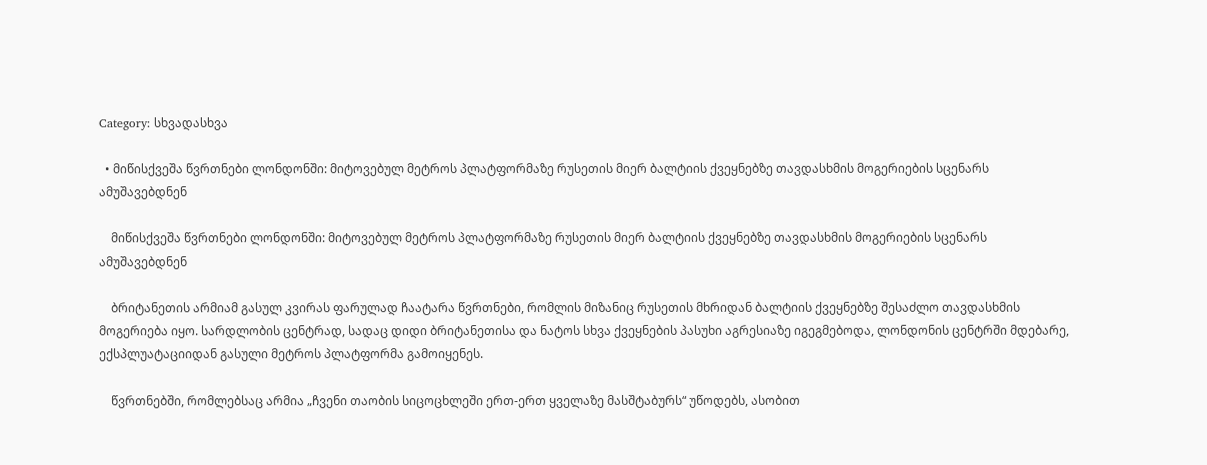Category: სხვადასხვა

  • მიწისქვეშა წვრთნები ლონდონში: მიტოვებულ მეტროს პლატფორმაზე რუსეთის მიერ ბალტიის ქვეყნებზე თავდასხმის მოგერიების სცენარს ამუშავებდნენ

    მიწისქვეშა წვრთნები ლონდონში: მიტოვებულ მეტროს პლატფორმაზე რუსეთის მიერ ბალტიის ქვეყნებზე თავდასხმის მოგერიების სცენარს ამუშავებდნენ

    ბრიტანეთის არმიამ გასულ კვირას ფარულად ჩაატარა წვრთნები, რომლის მიზანიც რუსეთის მხრიდან ბალტიის ქვეყნებზე შესაძლო თავდასხმის მოგერიება იყო. სარდლობის ცენტრად, სადაც დიდი ბრიტანეთისა და ნატოს სხვა ქვეყნების პასუხი აგრესიაზე იგეგმებოდა, ლონდონის ცენტრში მდებარე, ექსპლუატაციიდან გასული მეტროს პლატფორმა გამოიყენეს.

    წვრთნებში, რომლებსაც არმია „ჩვენი თაობის სიცოცხლეში ერთ-ერთ ყველაზე მასშტაბურს“ უწოდებს, ასობით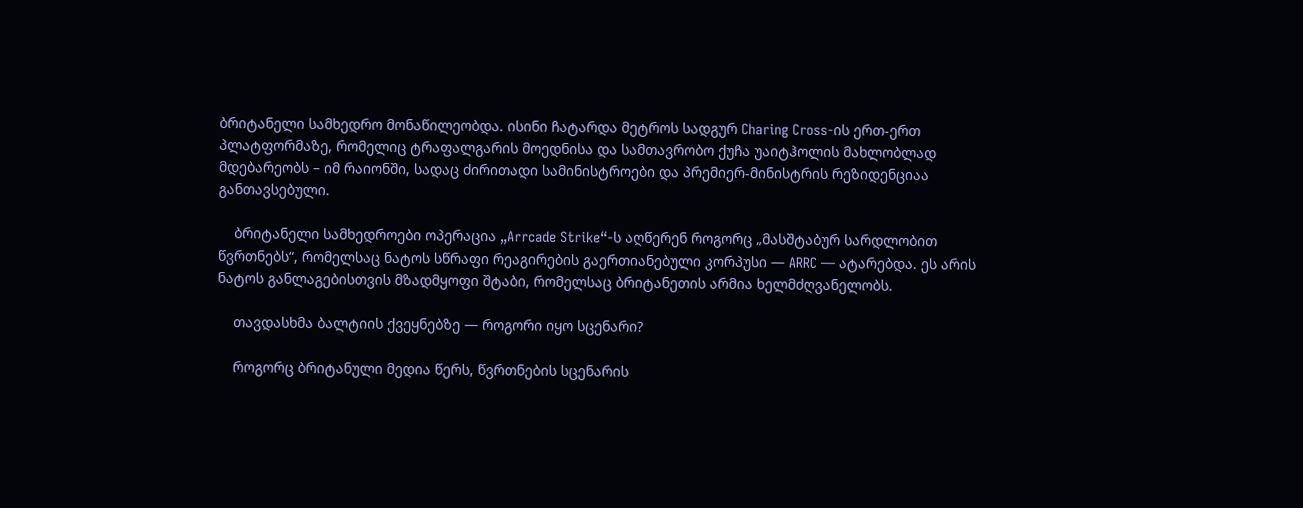ბრიტანელი სამხედრო მონაწილეობდა. ისინი ჩატარდა მეტროს სადგურ Charing Cross-ის ერთ-ერთ პლატფორმაზე, რომელიც ტრაფალგარის მოედნისა და სამთავრობო ქუჩა უაიტჰოლის მახლობლად მდებარეობს – იმ რაიონში, სადაც ძირითადი სამინისტროები და პრემიერ-მინისტრის რეზიდენციაა განთავსებული.

    ბრიტანელი სამხედროები ოპერაცია „Arrcade Strike“-ს აღწერენ როგორც „მასშტაბურ სარდლობით წვრთნებს“, რომელსაც ნატოს სწრაფი რეაგირების გაერთიანებული კორპუსი — ARRC — ატარებდა. ეს არის ნატოს განლაგებისთვის მზადმყოფი შტაბი, რომელსაც ბრიტანეთის არმია ხელმძღვანელობს.

    თავდასხმა ბალტიის ქვეყნებზე — როგორი იყო სცენარი?

    როგორც ბრიტანული მედია წერს, წვრთნების სცენარის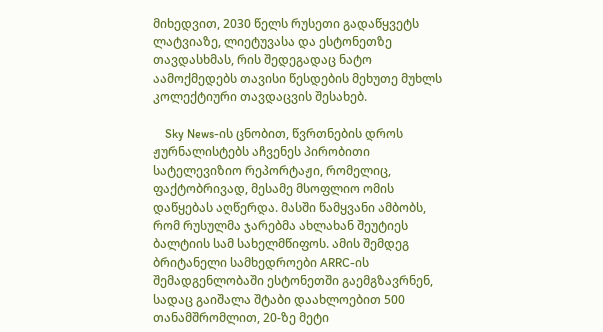მიხედვით, 2030 წელს რუსეთი გადაწყვეტს ლატვიაზე, ლიეტუვასა და ესტონეთზე თავდასხმას, რის შედეგადაც ნატო აამოქმედებს თავისი წესდების მეხუთე მუხლს კოლექტიური თავდაცვის შესახებ.

    Sky News-ის ცნობით, წვრთნების დროს ჟურნალისტებს აჩვენეს პირობითი სატელევიზიო რეპორტაჟი, რომელიც, ფაქტობრივად, მესამე მსოფლიო ომის დაწყებას აღწერდა. მასში წამყვანი ამბობს, რომ რუსულმა ჯარებმა ახლახან შეუტიეს ბალტიის სამ სახელმწიფოს. ამის შემდეგ ბრიტანელი სამხედროები ARRC-ის შემადგენლობაში ესტონეთში გაემგზავრნენ, სადაც გაიშალა შტაბი დაახლოებით 500 თანამშრომლით, 20-ზე მეტი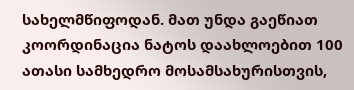სახელმწიფოდან. მათ უნდა გაეწიათ კოორდინაცია ნატოს დაახლოებით 100 ათასი სამხედრო მოსამსახურისთვის,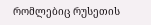რომლებიც რუსეთის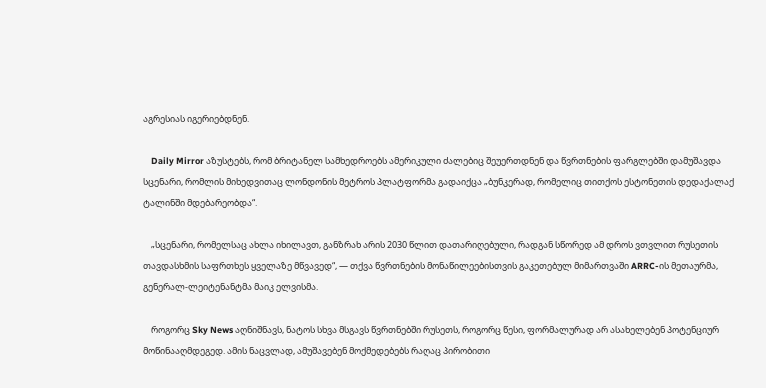აგრესიას იგერიებდნენ.

    Daily Mirror აზუსტებს, რომ ბრიტანელ სამხედროებს ამერიკული ძალებიც შეუერთდნენ და წვრთნების ფარგლებში დამუშავდა სცენარი, რომლის მიხედვითაც ლონდონის მეტროს პლატფორმა გადაიქცა „ბუნკერად, რომელიც თითქოს ესტონეთის დედაქალაქ ტალინში მდებარეობდა“.

    „სცენარი, რომელსაც ახლა იხილავთ, განზრახ არის 2030 წლით დათარიღებული, რადგან სწორედ ამ დროს ვთვლით რუსეთის თავდასხმის საფრთხეს ყველაზე მწვავედ“, — თქვა წვრთნების მონაწილეებისთვის გაკეთებულ მიმართვაში ARRC-ის მეთაურმა, გენერალ-ლეიტენანტმა მაიკ ელვისმა.

    როგორც Sky News აღნიშნავს, ნატოს სხვა მსგავს წვრთნებში რუსეთს, როგორც წესი, ფორმალურად არ ასახელებენ პოტენციურ მოწინააღმდეგედ. ამის ნაცვლად, ამუშავებენ მოქმედებებს რაღაც პირობითი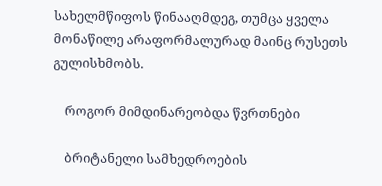სახელმწიფოს წინააღმდეგ, თუმცა ყველა მონაწილე არაფორმალურად მაინც რუსეთს გულისხმობს.

    როგორ მიმდინარეობდა წვრთნები

    ბრიტანელი სამხედროების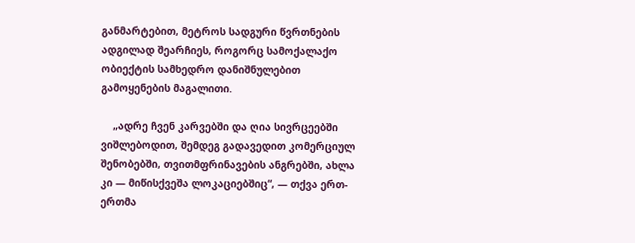განმარტებით, მეტროს სადგური წვრთნების ადგილად შეარჩიეს, როგორც სამოქალაქო ობიექტის სამხედრო დანიშნულებით გამოყენების მაგალითი.

    „ადრე ჩვენ კარვებში და ღია სივრცეებში ვიშლებოდით, შემდეგ გადავედით კომერციულ შენობებში, თვითმფრინავების ანგრებში, ახლა კი — მიწისქვეშა ლოკაციებშიც“, — თქვა ერთ-ერთმა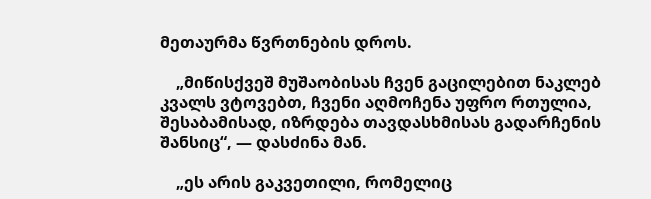მეთაურმა წვრთნების დროს.

    „მიწისქვეშ მუშაობისას ჩვენ გაცილებით ნაკლებ კვალს ვტოვებთ, ჩვენი აღმოჩენა უფრო რთულია, შესაბამისად, იზრდება თავდასხმისას გადარჩენის შანსიც“, — დასძინა მან.

    „ეს არის გაკვეთილი, რომელიც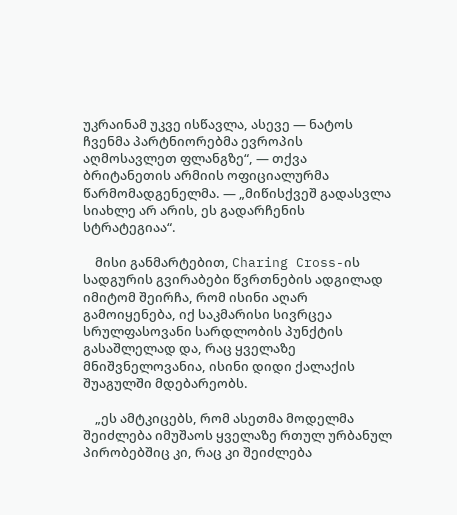უკრაინამ უკვე ისწავლა, ასევე — ნატოს ჩვენმა პარტნიორებმა ევროპის აღმოსავლეთ ფლანგზე“, — თქვა ბრიტანეთის არმიის ოფიციალურმა წარმომადგენელმა. — „მიწისქვეშ გადასვლა სიახლე არ არის, ეს გადარჩენის სტრატეგიაა“.

    მისი განმარტებით, Charing Cross-ის სადგურის გვირაბები წვრთნების ადგილად იმიტომ შეირჩა, რომ ისინი აღარ გამოიყენება, იქ საკმარისი სივრცეა სრულფასოვანი სარდლობის პუნქტის გასაშლელად და, რაც ყველაზე მნიშვნელოვანია, ისინი დიდი ქალაქის შუაგულში მდებარეობს.

    „ეს ამტკიცებს, რომ ასეთმა მოდელმა შეიძლება იმუშაოს ყველაზე რთულ ურბანულ პირობებშიც კი, რაც კი შეიძლება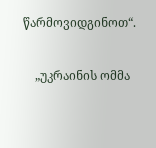წარმოვიდგინოთ“.

    „უკრაინის ომმა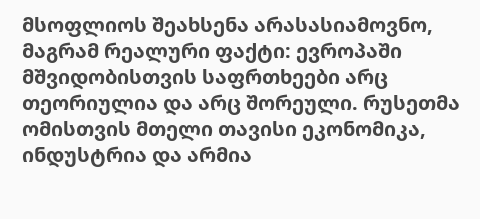მსოფლიოს შეახსენა არასასიამოვნო, მაგრამ რეალური ფაქტი: ევროპაში მშვიდობისთვის საფრთხეები არც თეორიულია და არც შორეული. რუსეთმა ომისთვის მთელი თავისი ეკონომიკა, ინდუსტრია და არმია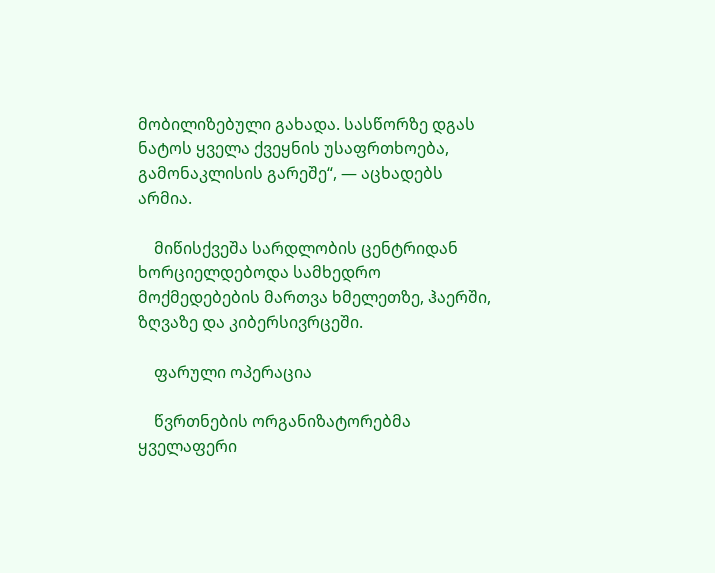მობილიზებული გახადა. სასწორზე დგას ნატოს ყველა ქვეყნის უსაფრთხოება, გამონაკლისის გარეშე“, — აცხადებს არმია.

    მიწისქვეშა სარდლობის ცენტრიდან ხორციელდებოდა სამხედრო მოქმედებების მართვა ხმელეთზე, ჰაერში, ზღვაზე და კიბერსივრცეში.

    ფარული ოპერაცია

    წვრთნების ორგანიზატორებმა ყველაფერი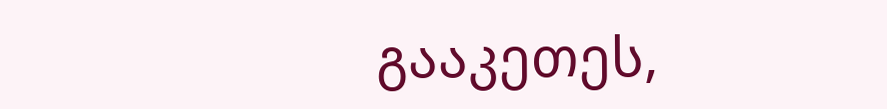გააკეთეს,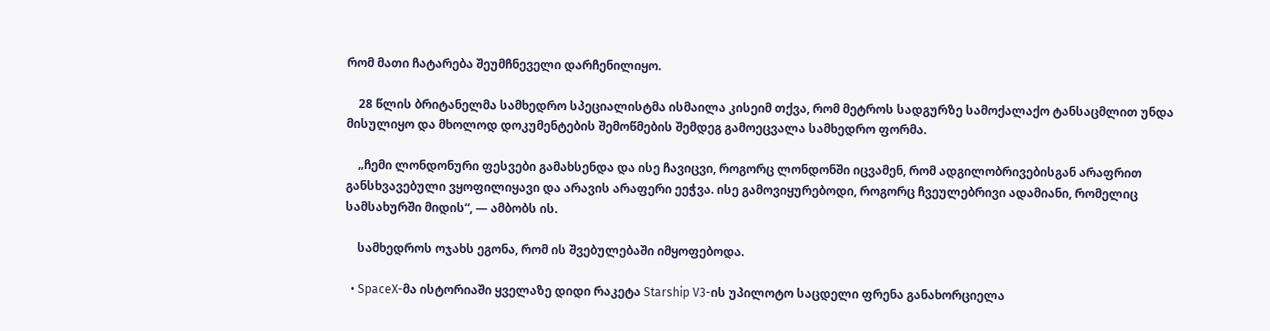რომ მათი ჩატარება შეუმჩნეველი დარჩენილიყო.

    28 წლის ბრიტანელმა სამხედრო სპეციალისტმა ისმაილა კისეიმ თქვა, რომ მეტროს სადგურზე სამოქალაქო ტანსაცმლით უნდა მისულიყო და მხოლოდ დოკუმენტების შემოწმების შემდეგ გამოეცვალა სამხედრო ფორმა.

    „ჩემი ლონდონური ფესვები გამახსენდა და ისე ჩავიცვი, როგორც ლონდონში იცვამენ, რომ ადგილობრივებისგან არაფრით განსხვავებული ვყოფილიყავი და არავის არაფერი ეეჭვა. ისე გამოვიყურებოდი, როგორც ჩვეულებრივი ადამიანი, რომელიც სამსახურში მიდის“, — ამბობს ის.

    სამხედროს ოჯახს ეგონა, რომ ის შვებულებაში იმყოფებოდა.

  • SpaceX-მა ისტორიაში ყველაზე დიდი რაკეტა Starship V3-ის უპილოტო საცდელი ფრენა განახორციელა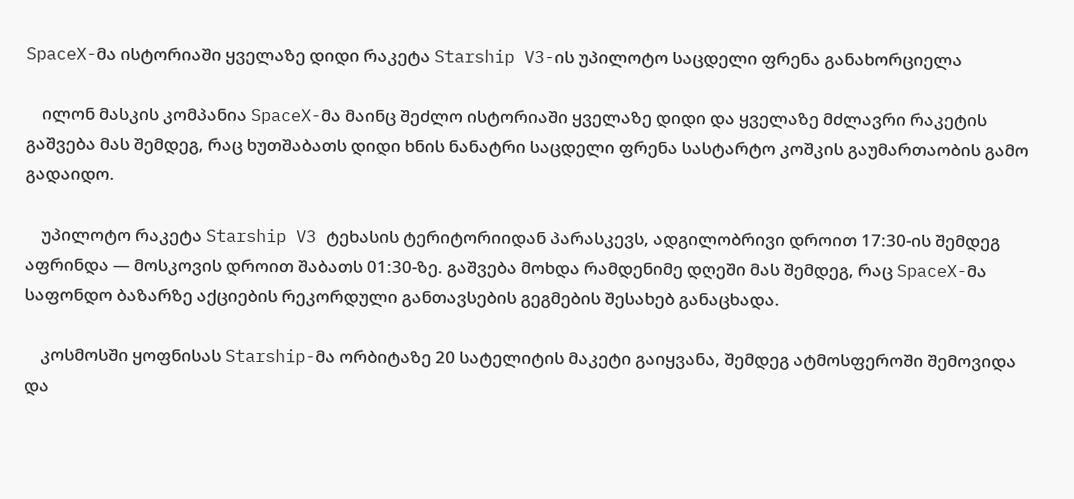SpaceX-მა ისტორიაში ყველაზე დიდი რაკეტა Starship V3-ის უპილოტო საცდელი ფრენა განახორციელა

    ილონ მასკის კომპანია SpaceX-მა მაინც შეძლო ისტორიაში ყველაზე დიდი და ყველაზე მძლავრი რაკეტის გაშვება მას შემდეგ, რაც ხუთშაბათს დიდი ხნის ნანატრი საცდელი ფრენა სასტარტო კოშკის გაუმართაობის გამო გადაიდო.

    უპილოტო რაკეტა Starship V3 ტეხასის ტერიტორიიდან პარასკევს, ადგილობრივი დროით 17:30-ის შემდეგ აფრინდა — მოსკოვის დროით შაბათს 01:30-ზე. გაშვება მოხდა რამდენიმე დღეში მას შემდეგ, რაც SpaceX-მა საფონდო ბაზარზე აქციების რეკორდული განთავსების გეგმების შესახებ განაცხადა.

    კოსმოსში ყოფნისას Starship-მა ორბიტაზე 20 სატელიტის მაკეტი გაიყვანა, შემდეგ ატმოსფეროში შემოვიდა და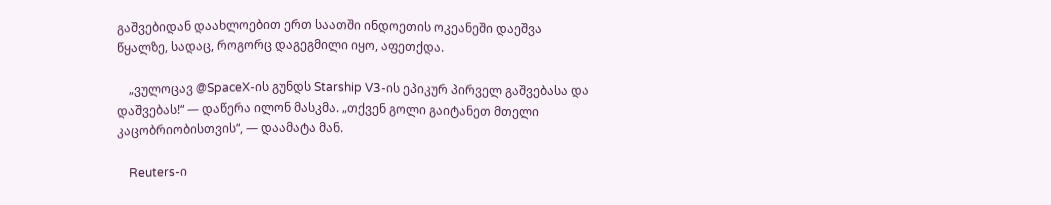გაშვებიდან დაახლოებით ერთ საათში ინდოეთის ოკეანეში დაეშვა წყალზე, სადაც, როგორც დაგეგმილი იყო, აფეთქდა.

    „ვულოცავ @SpaceX-ის გუნდს Starship V3-ის ეპიკურ პირველ გაშვებასა და დაშვებას!“ — დაწერა ილონ მასკმა. „თქვენ გოლი გაიტანეთ მთელი კაცობრიობისთვის“, — დაამატა მან.

    Reuters-ი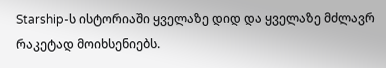Starship-ს ისტორიაში ყველაზე დიდ და ყველაზე მძლავრ რაკეტად მოიხსენიებს.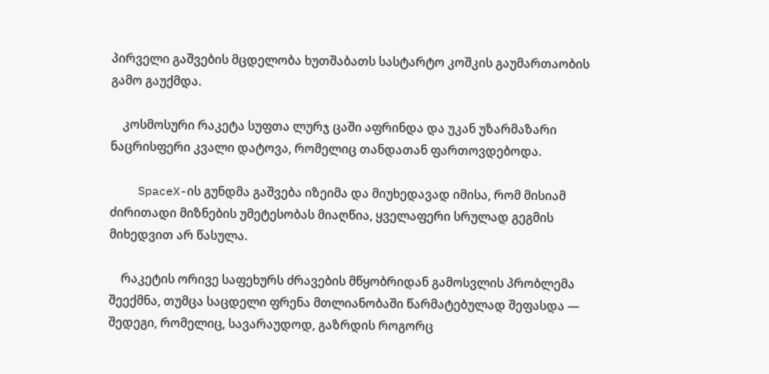პირველი გაშვების მცდელობა ხუთშაბათს სასტარტო კოშკის გაუმართაობის გამო გაუქმდა.

    კოსმოსური რაკეტა სუფთა ლურჯ ცაში აფრინდა და უკან უზარმაზარი ნაცრისფერი კვალი დატოვა, რომელიც თანდათან ფართოვდებოდა.

    SpaceX-ის გუნდმა გაშვება იზეიმა და მიუხედავად იმისა, რომ მისიამ ძირითადი მიზნების უმეტესობას მიაღწია, ყველაფერი სრულად გეგმის მიხედვით არ წასულა.

    რაკეტის ორივე საფეხურს ძრავების მწყობრიდან გამოსვლის პრობლემა შეექმნა, თუმცა საცდელი ფრენა მთლიანობაში წარმატებულად შეფასდა — შედეგი, რომელიც, სავარაუდოდ, გაზრდის როგორც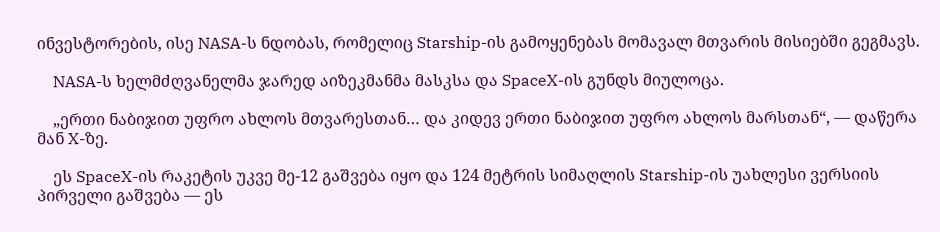ინვესტორების, ისე NASA-ს ნდობას, რომელიც Starship-ის გამოყენებას მომავალ მთვარის მისიებში გეგმავს.

    NASA-ს ხელმძღვანელმა ჯარედ აიზეკმანმა მასკსა და SpaceX-ის გუნდს მიულოცა.

    „ერთი ნაბიჯით უფრო ახლოს მთვარესთან… და კიდევ ერთი ნაბიჯით უფრო ახლოს მარსთან“, — დაწერა მან X-ზე.

    ეს SpaceX-ის რაკეტის უკვე მე-12 გაშვება იყო და 124 მეტრის სიმაღლის Starship-ის უახლესი ვერსიის პირველი გაშვება — ეს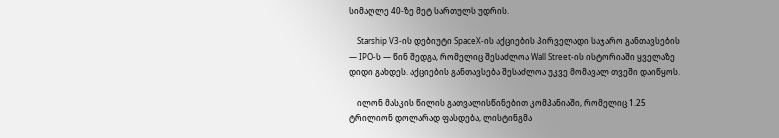სიმაღლე 40-ზე მეტ სართულს უდრის.

    Starship V3-ის დებიუტი SpaceX-ის აქციების პირველადი საჯარო განთავსების — IPO-ს — წინ შედგა, რომელიც შესაძლოა Wall Street-ის ისტორიაში ყველაზე დიდი გახდეს. აქციების განთავსება შესაძლოა უკვე მომავალ თვეში დაიწყოს.

    ილონ მასკის წილის გათვალისწინებით კომპანიაში, რომელიც 1.25 ტრილიონ დოლარად ფასდება, ლისტინგმა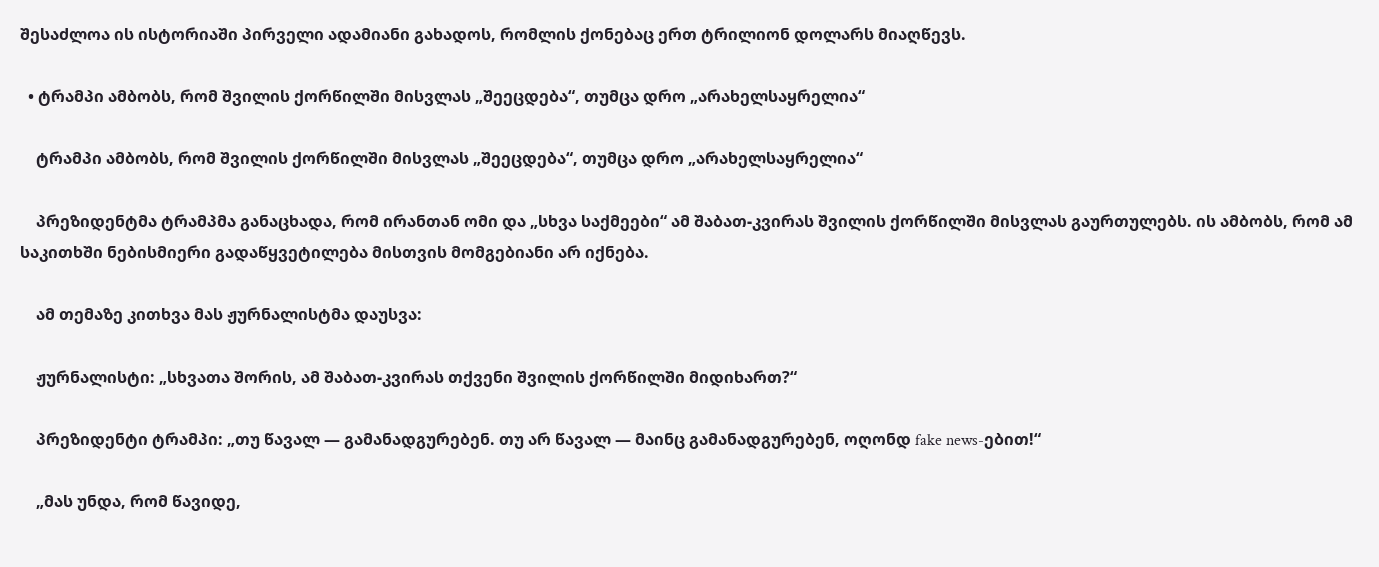შესაძლოა ის ისტორიაში პირველი ადამიანი გახადოს, რომლის ქონებაც ერთ ტრილიონ დოლარს მიაღწევს.

  • ტრამპი ამბობს, რომ შვილის ქორწილში მისვლას „შეეცდება“, თუმცა დრო „არახელსაყრელია“

    ტრამპი ამბობს, რომ შვილის ქორწილში მისვლას „შეეცდება“, თუმცა დრო „არახელსაყრელია“

    პრეზიდენტმა ტრამპმა განაცხადა, რომ ირანთან ომი და „სხვა საქმეები“ ამ შაბათ-კვირას შვილის ქორწილში მისვლას გაურთულებს. ის ამბობს, რომ ამ საკითხში ნებისმიერი გადაწყვეტილება მისთვის მომგებიანი არ იქნება.

    ამ თემაზე კითხვა მას ჟურნალისტმა დაუსვა:

    ჟურნალისტი: „სხვათა შორის, ამ შაბათ-კვირას თქვენი შვილის ქორწილში მიდიხართ?“

    პრეზიდენტი ტრამპი: „თუ წავალ — გამანადგურებენ. თუ არ წავალ — მაინც გამანადგურებენ, ოღონდ fake news-ებით!“

    „მას უნდა, რომ წავიდე,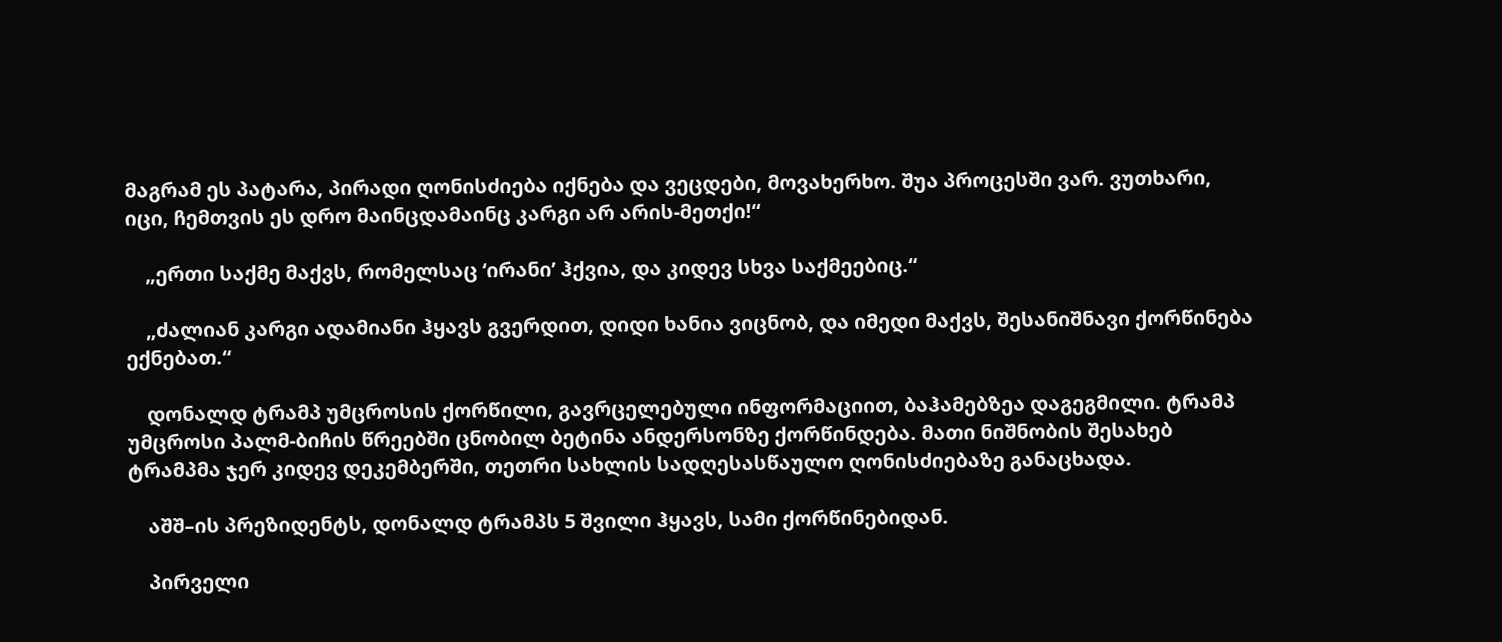მაგრამ ეს პატარა, პირადი ღონისძიება იქნება და ვეცდები, მოვახერხო. შუა პროცესში ვარ. ვუთხარი, იცი, ჩემთვის ეს დრო მაინცდამაინც კარგი არ არის-მეთქი!“

    „ერთი საქმე მაქვს, რომელსაც ‘ირანი’ ჰქვია, და კიდევ სხვა საქმეებიც.“

    „ძალიან კარგი ადამიანი ჰყავს გვერდით, დიდი ხანია ვიცნობ, და იმედი მაქვს, შესანიშნავი ქორწინება ექნებათ.“

    დონალდ ტრამპ უმცროსის ქორწილი, გავრცელებული ინფორმაციით, ბაჰამებზეა დაგეგმილი. ტრამპ უმცროსი პალმ-ბიჩის წრეებში ცნობილ ბეტინა ანდერსონზე ქორწინდება. მათი ნიშნობის შესახებ ტრამპმა ჯერ კიდევ დეკემბერში, თეთრი სახლის სადღესასწაულო ღონისძიებაზე განაცხადა.

    აშშ–ის პრეზიდენტს, დონალდ ტრამპს 5 შვილი ჰყავს, სამი ქორწინებიდან.

    პირველი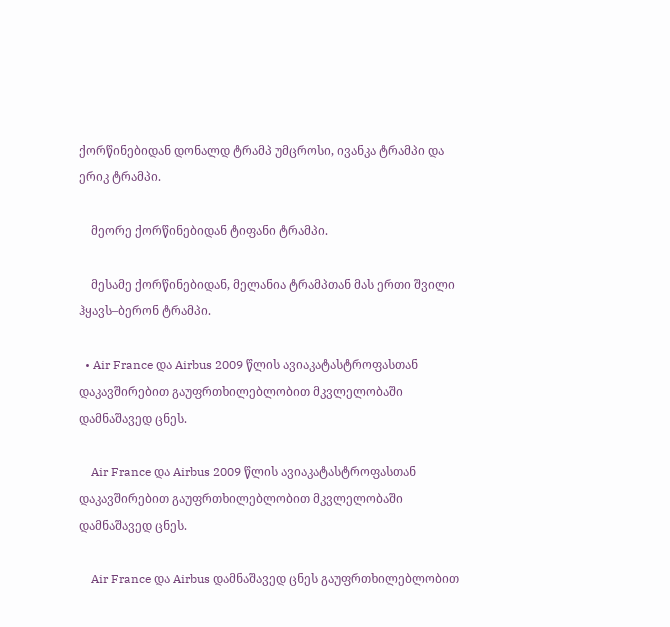ქორწინებიდან დონალდ ტრამპ უმცროსი, ივანკა ტრამპი და ერიკ ტრამპი.

    მეორე ქორწინებიდან ტიფანი ტრამპი.

    მესამე ქორწინებიდან, მელანია ტრამპთან მას ერთი შვილი ჰყავს–ბერონ ტრამპი.

  • Air France და Airbus 2009 წლის ავიაკატასტროფასთან დაკავშირებით გაუფრთხილებლობით მკვლელობაში დამნაშავედ ცნეს.

    Air France და Airbus 2009 წლის ავიაკატასტროფასთან დაკავშირებით გაუფრთხილებლობით მკვლელობაში დამნაშავედ ცნეს.

    Air France და Airbus დამნაშავედ ცნეს გაუფრთხილებლობით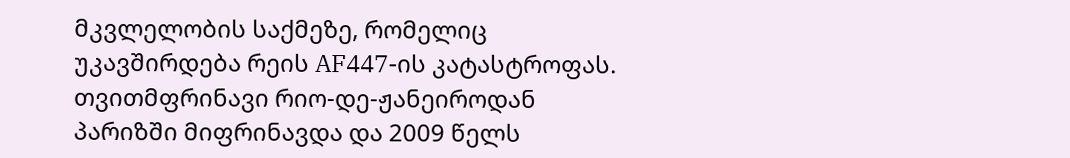მკვლელობის საქმეზე, რომელიც უკავშირდება რეის AF447-ის კატასტროფას. თვითმფრინავი რიო-დე-ჟანეიროდან პარიზში მიფრინავდა და 2009 წელს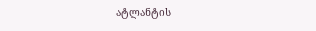ატლანტის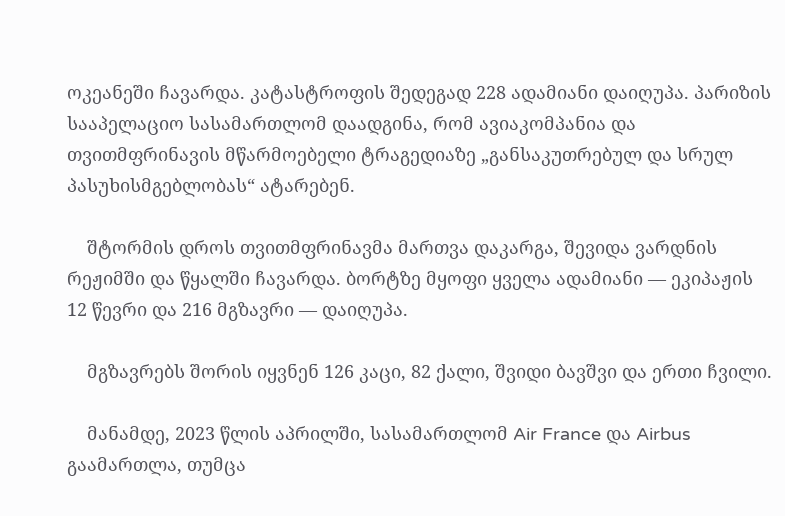ოკეანეში ჩავარდა. კატასტროფის შედეგად 228 ადამიანი დაიღუპა. პარიზის სააპელაციო სასამართლომ დაადგინა, რომ ავიაკომპანია და თვითმფრინავის მწარმოებელი ტრაგედიაზე „განსაკუთრებულ და სრულ პასუხისმგებლობას“ ატარებენ.

    შტორმის დროს თვითმფრინავმა მართვა დაკარგა, შევიდა ვარდნის რეჟიმში და წყალში ჩავარდა. ბორტზე მყოფი ყველა ადამიანი — ეკიპაჟის 12 წევრი და 216 მგზავრი — დაიღუპა.

    მგზავრებს შორის იყვნენ 126 კაცი, 82 ქალი, შვიდი ბავშვი და ერთი ჩვილი.

    მანამდე, 2023 წლის აპრილში, სასამართლომ Air France და Airbus გაამართლა, თუმცა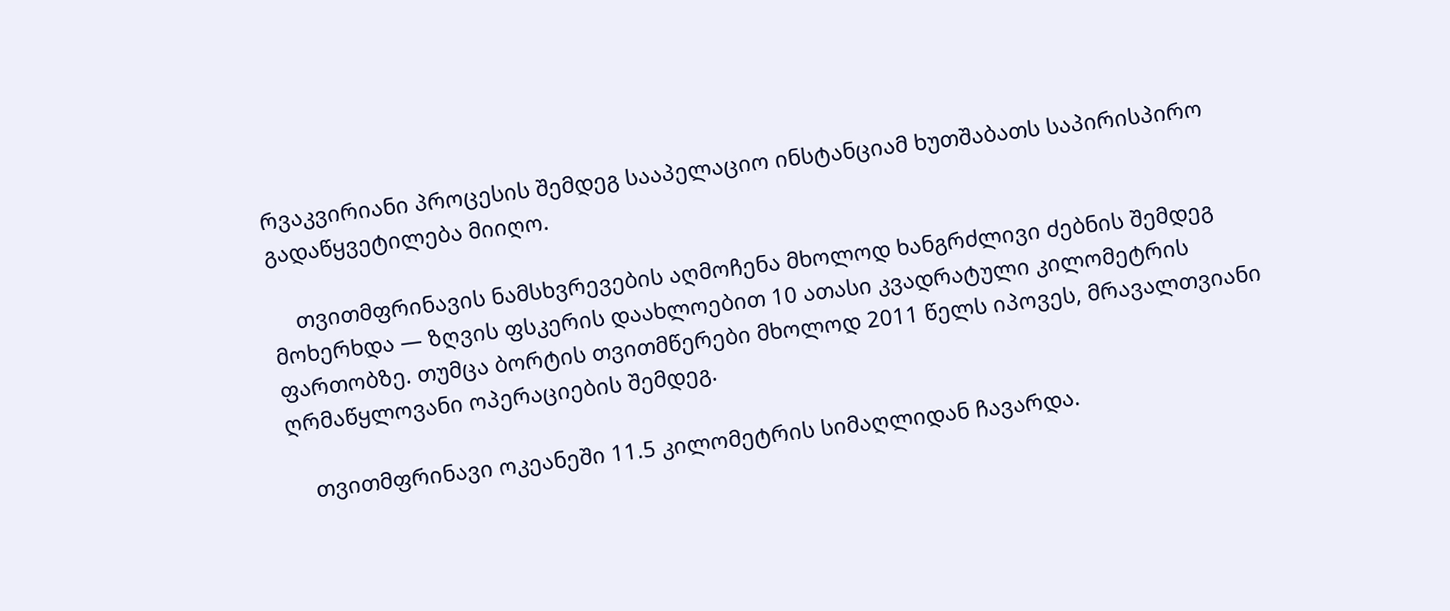რვაკვირიანი პროცესის შემდეგ სააპელაციო ინსტანციამ ხუთშაბათს საპირისპირო გადაწყვეტილება მიიღო.

    თვითმფრინავის ნამსხვრევების აღმოჩენა მხოლოდ ხანგრძლივი ძებნის შემდეგ მოხერხდა — ზღვის ფსკერის დაახლოებით 10 ათასი კვადრატული კილომეტრის ფართობზე. თუმცა ბორტის თვითმწერები მხოლოდ 2011 წელს იპოვეს, მრავალთვიანი ღრმაწყლოვანი ოპერაციების შემდეგ.

    თვითმფრინავი ოკეანეში 11.5 კილომეტრის სიმაღლიდან ჩავარდა.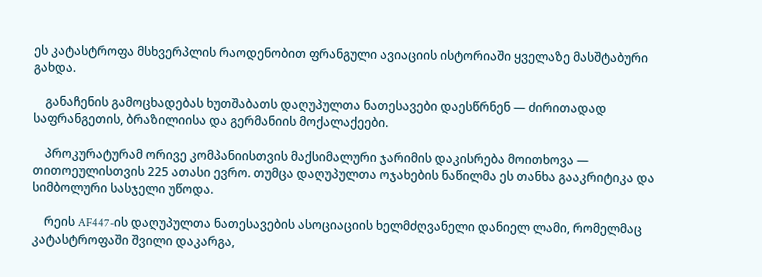ეს კატასტროფა მსხვერპლის რაოდენობით ფრანგული ავიაციის ისტორიაში ყველაზე მასშტაბური გახდა.

    განაჩენის გამოცხადებას ხუთშაბათს დაღუპულთა ნათესავები დაესწრნენ — ძირითადად საფრანგეთის, ბრაზილიისა და გერმანიის მოქალაქეები.

    პროკურატურამ ორივე კომპანიისთვის მაქსიმალური ჯარიმის დაკისრება მოითხოვა — თითოეულისთვის 225 ათასი ევრო. თუმცა დაღუპულთა ოჯახების ნაწილმა ეს თანხა გააკრიტიკა და სიმბოლური სასჯელი უწოდა.

    რეის AF447-ის დაღუპულთა ნათესავების ასოციაციის ხელმძღვანელი დანიელ ლამი, რომელმაც კატასტროფაში შვილი დაკარგა,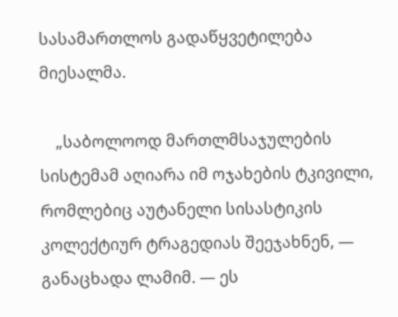სასამართლოს გადაწყვეტილება მიესალმა.

    „საბოლოოდ მართლმსაჯულების სისტემამ აღიარა იმ ოჯახების ტკივილი, რომლებიც აუტანელი სისასტიკის კოლექტიურ ტრაგედიას შეეჯახნენ, — განაცხადა ლამიმ. — ეს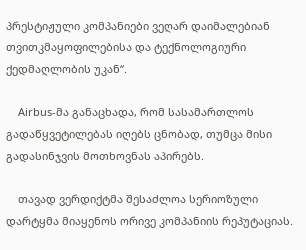პრესტიჟული კომპანიები ვეღარ დაიმალებიან თვითკმაყოფილებისა და ტექნოლოგიური ქედმაღლობის უკან“.

    Airbus-მა განაცხადა, რომ სასამართლოს გადაწყვეტილებას იღებს ცნობად, თუმცა მისი გადასინჯვის მოთხოვნას აპირებს.

    თავად ვერდიქტმა შესაძლოა სერიოზული დარტყმა მიაყენოს ორივე კომპანიის რეპუტაციას.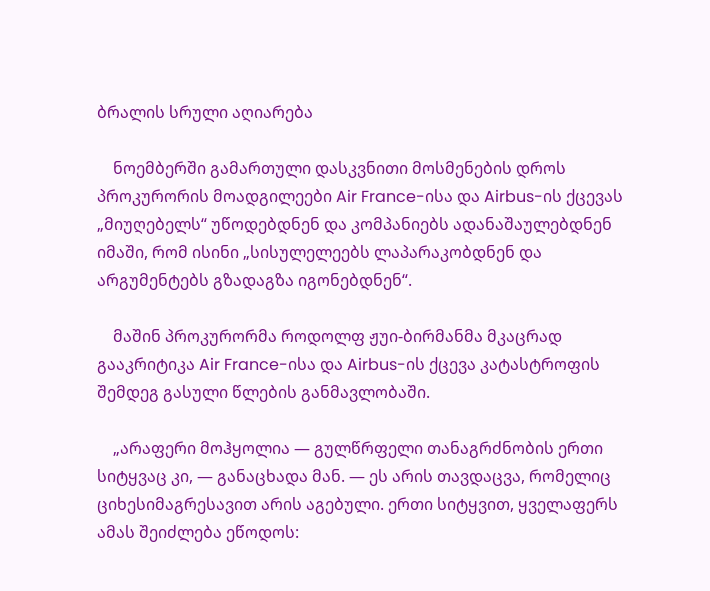ბრალის სრული აღიარება

    ნოემბერში გამართული დასკვნითი მოსმენების დროს პროკურორის მოადგილეები Air France-ისა და Airbus-ის ქცევას „მიუღებელს“ უწოდებდნენ და კომპანიებს ადანაშაულებდნენ იმაში, რომ ისინი „სისულელეებს ლაპარაკობდნენ და არგუმენტებს გზადაგზა იგონებდნენ“.

    მაშინ პროკურორმა როდოლფ ჟუი-ბირმანმა მკაცრად გააკრიტიკა Air France-ისა და Airbus-ის ქცევა კატასტროფის შემდეგ გასული წლების განმავლობაში.

    „არაფერი მოჰყოლია — გულწრფელი თანაგრძნობის ერთი სიტყვაც კი, — განაცხადა მან. — ეს არის თავდაცვა, რომელიც ციხესიმაგრესავით არის აგებული. ერთი სიტყვით, ყველაფერს ამას შეიძლება ეწოდოს: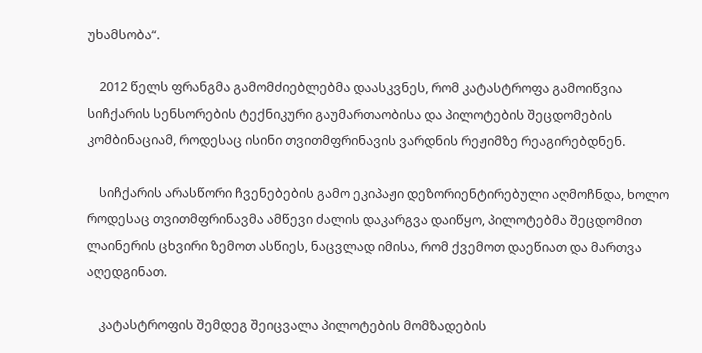უხამსობა“.

    2012 წელს ფრანგმა გამომძიებლებმა დაასკვნეს, რომ კატასტროფა გამოიწვია სიჩქარის სენსორების ტექნიკური გაუმართაობისა და პილოტების შეცდომების კომბინაციამ, როდესაც ისინი თვითმფრინავის ვარდნის რეჟიმზე რეაგირებდნენ.

    სიჩქარის არასწორი ჩვენებების გამო ეკიპაჟი დეზორიენტირებული აღმოჩნდა, ხოლო როდესაც თვითმფრინავმა ამწევი ძალის დაკარგვა დაიწყო, პილოტებმა შეცდომით ლაინერის ცხვირი ზემოთ ასწიეს, ნაცვლად იმისა, რომ ქვემოთ დაეწიათ და მართვა აღედგინათ.

    კატასტროფის შემდეგ შეიცვალა პილოტების მომზადების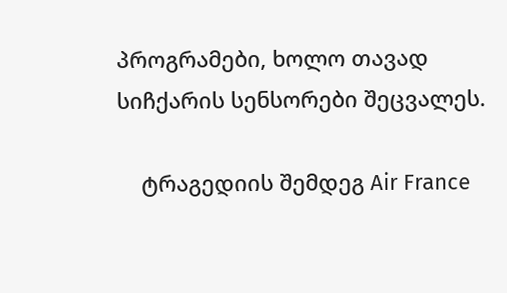პროგრამები, ხოლო თავად სიჩქარის სენსორები შეცვალეს.

    ტრაგედიის შემდეგ Air France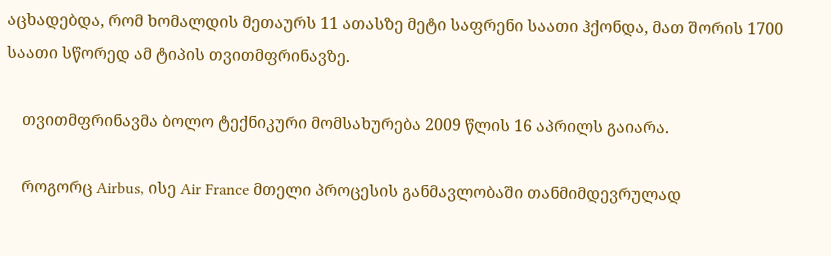აცხადებდა, რომ ხომალდის მეთაურს 11 ათასზე მეტი საფრენი საათი ჰქონდა, მათ შორის 1700 საათი სწორედ ამ ტიპის თვითმფრინავზე.

    თვითმფრინავმა ბოლო ტექნიკური მომსახურება 2009 წლის 16 აპრილს გაიარა.

    როგორც Airbus, ისე Air France მთელი პროცესის განმავლობაში თანმიმდევრულად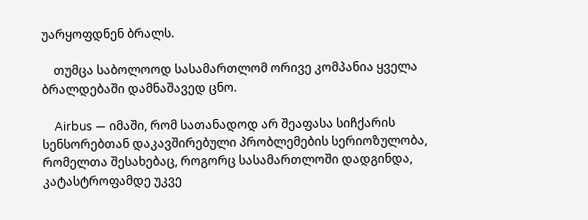უარყოფდნენ ბრალს.

    თუმცა საბოლოოდ სასამართლომ ორივე კომპანია ყველა ბრალდებაში დამნაშავედ ცნო.

    Airbus — იმაში, რომ სათანადოდ არ შეაფასა სიჩქარის სენსორებთან დაკავშირებული პრობლემების სერიოზულობა, რომელთა შესახებაც, როგორც სასამართლოში დადგინდა, კატასტროფამდე უკვე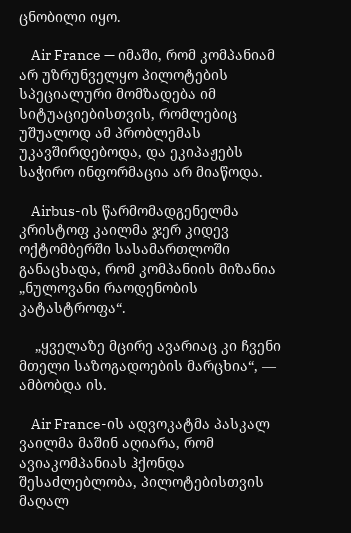ცნობილი იყო.

    Air France — იმაში, რომ კომპანიამ არ უზრუნველყო პილოტების სპეციალური მომზადება იმ სიტუაციებისთვის, რომლებიც უშუალოდ ამ პრობლემას უკავშირდებოდა, და ეკიპაჟებს საჭირო ინფორმაცია არ მიაწოდა.

    Airbus-ის წარმომადგენელმა კრისტოფ კაილმა ჯერ კიდევ ოქტომბერში სასამართლოში განაცხადა, რომ კომპანიის მიზანია „ნულოვანი რაოდენობის კატასტროფა“.

    „ყველაზე მცირე ავარიაც კი ჩვენი მთელი საზოგადოების მარცხია“, — ამბობდა ის.

    Air France-ის ადვოკატმა პასკალ ვაილმა მაშინ აღიარა, რომ ავიაკომპანიას ჰქონდა შესაძლებლობა, პილოტებისთვის მაღალ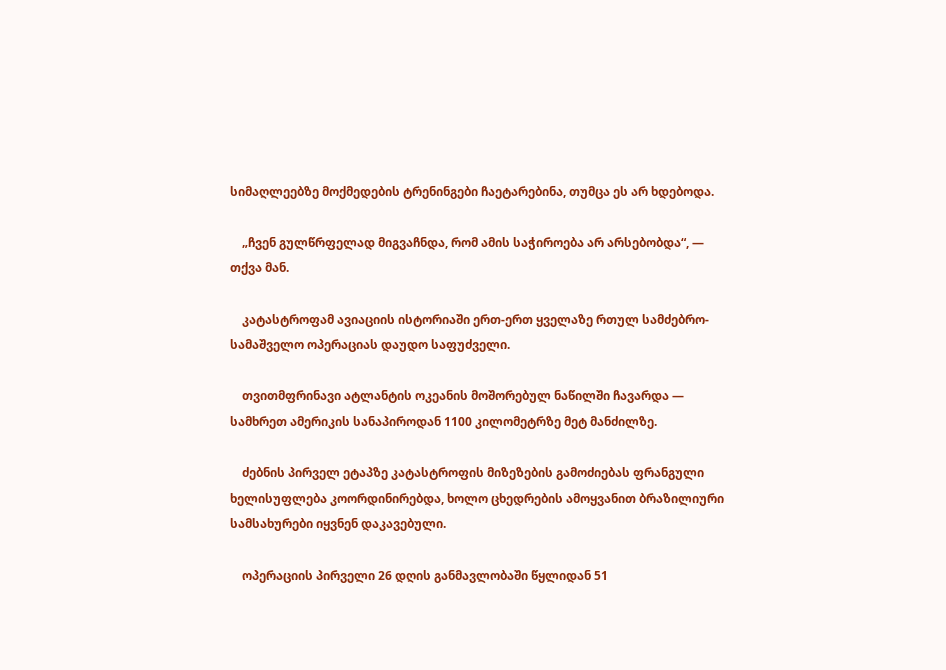სიმაღლეებზე მოქმედების ტრენინგები ჩაეტარებინა, თუმცა ეს არ ხდებოდა.

    „ჩვენ გულწრფელად მიგვაჩნდა, რომ ამის საჭიროება არ არსებობდა“, — თქვა მან.

    კატასტროფამ ავიაციის ისტორიაში ერთ-ერთ ყველაზე რთულ სამძებრო-სამაშველო ოპერაციას დაუდო საფუძველი.

    თვითმფრინავი ატლანტის ოკეანის მოშორებულ ნაწილში ჩავარდა — სამხრეთ ამერიკის სანაპიროდან 1100 კილომეტრზე მეტ მანძილზე.

    ძებნის პირველ ეტაპზე კატასტროფის მიზეზების გამოძიებას ფრანგული ხელისუფლება კოორდინირებდა, ხოლო ცხედრების ამოყვანით ბრაზილიური სამსახურები იყვნენ დაკავებული.

    ოპერაციის პირველი 26 დღის განმავლობაში წყლიდან 51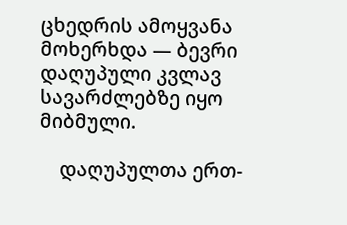ცხედრის ამოყვანა მოხერხდა — ბევრი დაღუპული კვლავ სავარძლებზე იყო მიბმული.

    დაღუპულთა ერთ-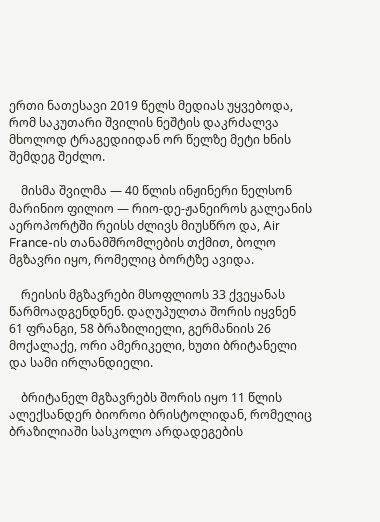ერთი ნათესავი 2019 წელს მედიას უყვებოდა, რომ საკუთარი შვილის ნეშტის დაკრძალვა მხოლოდ ტრაგედიიდან ორ წელზე მეტი ხნის შემდეგ შეძლო.

    მისმა შვილმა — 40 წლის ინჟინერი ნელსონ მარინიო ფილიო — რიო-დე-ჟანეიროს გალეანის აეროპორტში რეისს ძლივს მიუსწრო და, Air France-ის თანამშრომლების თქმით, ბოლო მგზავრი იყო, რომელიც ბორტზე ავიდა.

    რეისის მგზავრები მსოფლიოს 33 ქვეყანას წარმოადგენდნენ. დაღუპულთა შორის იყვნენ 61 ფრანგი, 58 ბრაზილიელი, გერმანიის 26 მოქალაქე, ორი ამერიკელი, ხუთი ბრიტანელი და სამი ირლანდიელი.

    ბრიტანელ მგზავრებს შორის იყო 11 წლის ალექსანდერ ბიოროი ბრისტოლიდან, რომელიც ბრაზილიაში სასკოლო არდადეგების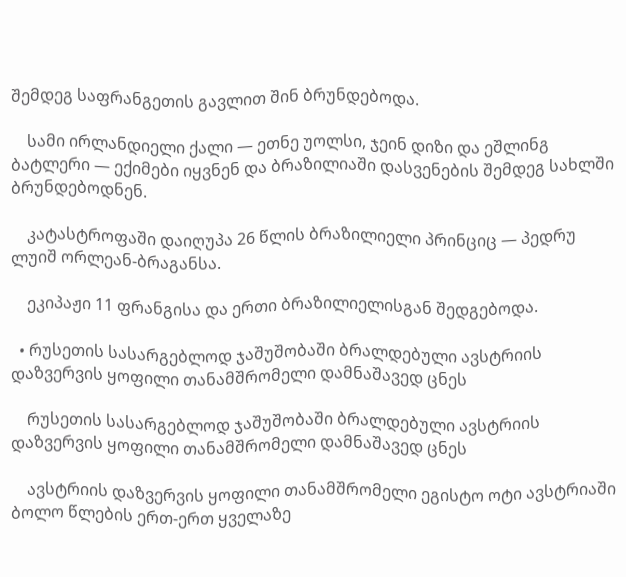შემდეგ საფრანგეთის გავლით შინ ბრუნდებოდა.

    სამი ირლანდიელი ქალი — ეთნე უოლსი, ჯეინ დიზი და ეშლინგ ბატლერი — ექიმები იყვნენ და ბრაზილიაში დასვენების შემდეგ სახლში ბრუნდებოდნენ.

    კატასტროფაში დაიღუპა 26 წლის ბრაზილიელი პრინციც — პედრუ ლუიშ ორლეან-ბრაგანსა.

    ეკიპაჟი 11 ფრანგისა და ერთი ბრაზილიელისგან შედგებოდა.

  • რუსეთის სასარგებლოდ ჯაშუშობაში ბრალდებული ავსტრიის დაზვერვის ყოფილი თანამშრომელი დამნაშავედ ცნეს

    რუსეთის სასარგებლოდ ჯაშუშობაში ბრალდებული ავსტრიის დაზვერვის ყოფილი თანამშრომელი დამნაშავედ ცნეს

    ავსტრიის დაზვერვის ყოფილი თანამშრომელი ეგისტო ოტი ავსტრიაში ბოლო წლების ერთ-ერთ ყველაზე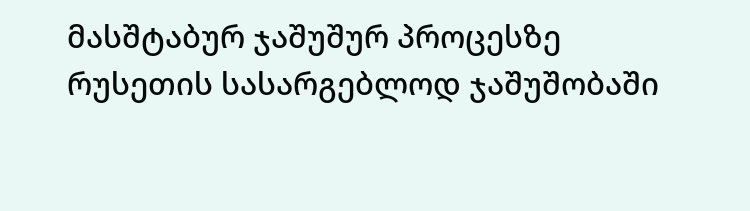მასშტაბურ ჯაშუშურ პროცესზე რუსეთის სასარგებლოდ ჯაშუშობაში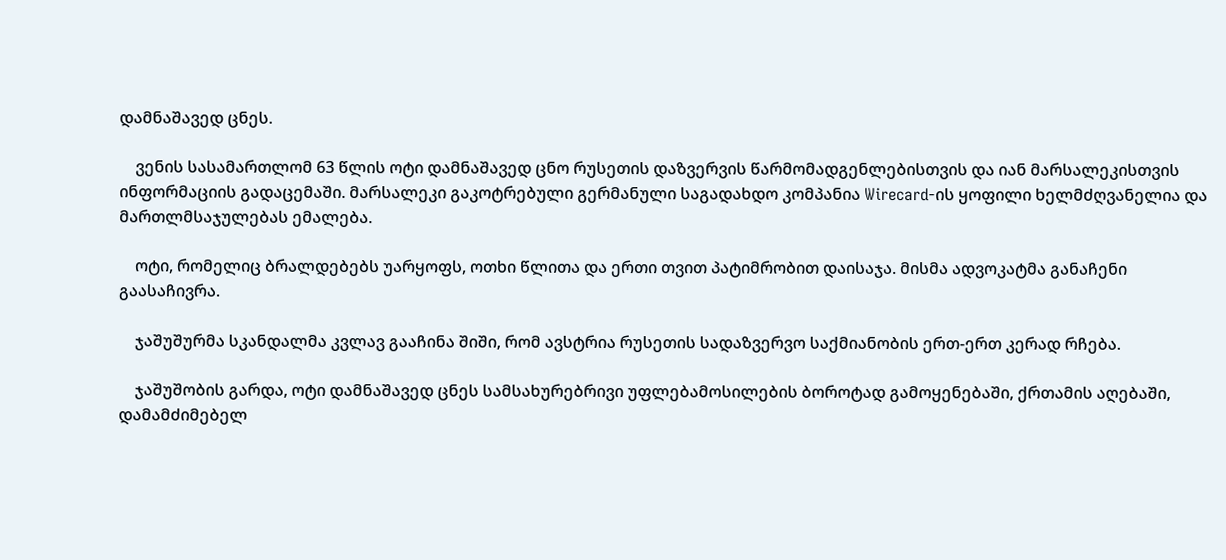დამნაშავედ ცნეს.

    ვენის სასამართლომ 63 წლის ოტი დამნაშავედ ცნო რუსეთის დაზვერვის წარმომადგენლებისთვის და იან მარსალეკისთვის ინფორმაციის გადაცემაში. მარსალეკი გაკოტრებული გერმანული საგადახდო კომპანია Wirecard-ის ყოფილი ხელმძღვანელია და მართლმსაჯულებას ემალება.

    ოტი, რომელიც ბრალდებებს უარყოფს, ოთხი წლითა და ერთი თვით პატიმრობით დაისაჯა. მისმა ადვოკატმა განაჩენი გაასაჩივრა.

    ჯაშუშურმა სკანდალმა კვლავ გააჩინა შიში, რომ ავსტრია რუსეთის სადაზვერვო საქმიანობის ერთ-ერთ კერად რჩება.

    ჯაშუშობის გარდა, ოტი დამნაშავედ ცნეს სამსახურებრივი უფლებამოსილების ბოროტად გამოყენებაში, ქრთამის აღებაში, დამამძიმებელ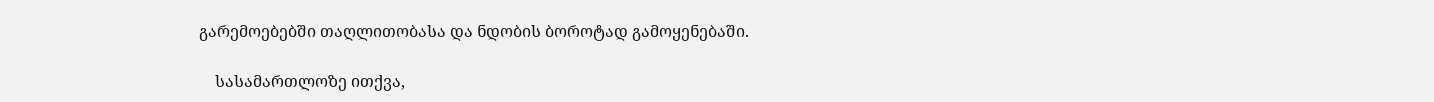გარემოებებში თაღლითობასა და ნდობის ბოროტად გამოყენებაში.

    სასამართლოზე ითქვა,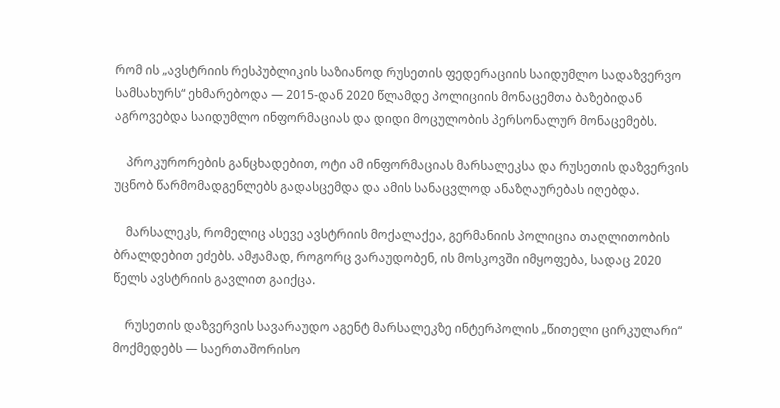რომ ის „ავსტრიის რესპუბლიკის საზიანოდ რუსეთის ფედერაციის საიდუმლო სადაზვერვო სამსახურს“ ეხმარებოდა — 2015-დან 2020 წლამდე პოლიციის მონაცემთა ბაზებიდან აგროვებდა საიდუმლო ინფორმაციას და დიდი მოცულობის პერსონალურ მონაცემებს.

    პროკურორების განცხადებით, ოტი ამ ინფორმაციას მარსალეკსა და რუსეთის დაზვერვის უცნობ წარმომადგენლებს გადასცემდა და ამის სანაცვლოდ ანაზღაურებას იღებდა.

    მარსალეკს, რომელიც ასევე ავსტრიის მოქალაქეა, გერმანიის პოლიცია თაღლითობის ბრალდებით ეძებს. ამჟამად, როგორც ვარაუდობენ, ის მოსკოვში იმყოფება, სადაც 2020 წელს ავსტრიის გავლით გაიქცა.

    რუსეთის დაზვერვის სავარაუდო აგენტ მარსალეკზე ინტერპოლის „წითელი ცირკულარი“ მოქმედებს — საერთაშორისო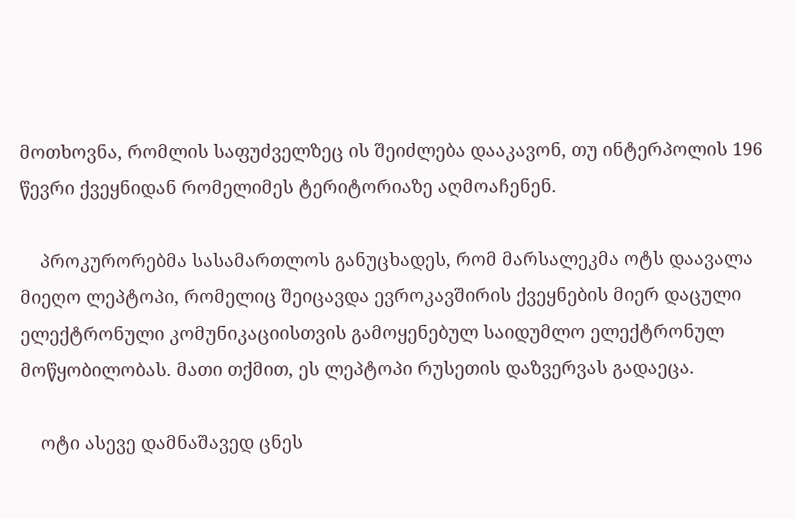მოთხოვნა, რომლის საფუძველზეც ის შეიძლება დააკავონ, თუ ინტერპოლის 196 წევრი ქვეყნიდან რომელიმეს ტერიტორიაზე აღმოაჩენენ.

    პროკურორებმა სასამართლოს განუცხადეს, რომ მარსალეკმა ოტს დაავალა მიეღო ლეპტოპი, რომელიც შეიცავდა ევროკავშირის ქვეყნების მიერ დაცული ელექტრონული კომუნიკაციისთვის გამოყენებულ საიდუმლო ელექტრონულ მოწყობილობას. მათი თქმით, ეს ლეპტოპი რუსეთის დაზვერვას გადაეცა.

    ოტი ასევე დამნაშავედ ცნეს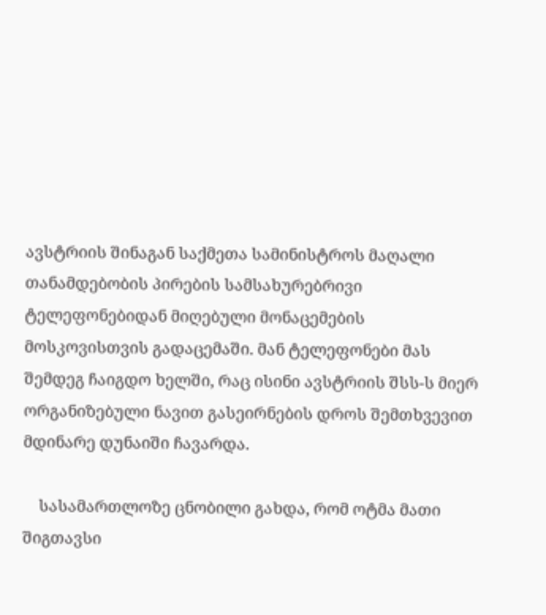ავსტრიის შინაგან საქმეთა სამინისტროს მაღალი თანამდებობის პირების სამსახურებრივი ტელეფონებიდან მიღებული მონაცემების მოსკოვისთვის გადაცემაში. მან ტელეფონები მას შემდეგ ჩაიგდო ხელში, რაც ისინი ავსტრიის შსს-ს მიერ ორგანიზებული ნავით გასეირნების დროს შემთხვევით მდინარე დუნაიში ჩავარდა.

    სასამართლოზე ცნობილი გახდა, რომ ოტმა მათი შიგთავსი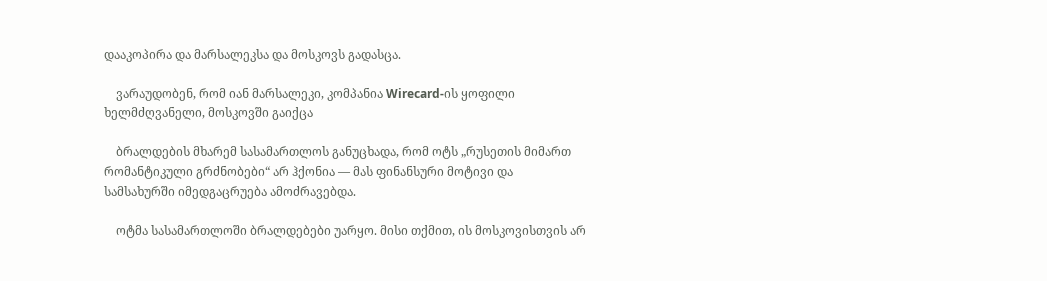დააკოპირა და მარსალეკსა და მოსკოვს გადასცა.

    ვარაუდობენ, რომ იან მარსალეკი, კომპანია Wirecard-ის ყოფილი ხელმძღვანელი, მოსკოვში გაიქცა

    ბრალდების მხარემ სასამართლოს განუცხადა, რომ ოტს „რუსეთის მიმართ რომანტიკული გრძნობები“ არ ჰქონია — მას ფინანსური მოტივი და სამსახურში იმედგაცრუება ამოძრავებდა.

    ოტმა სასამართლოში ბრალდებები უარყო. მისი თქმით, ის მოსკოვისთვის არ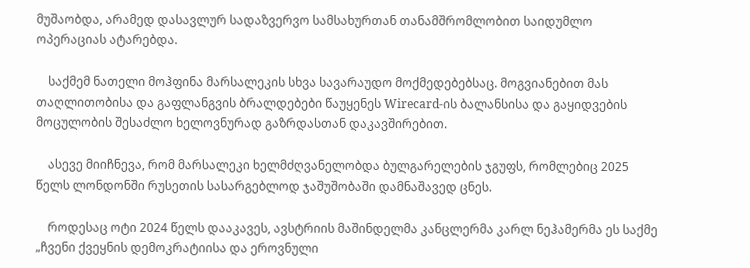მუშაობდა, არამედ დასავლურ სადაზვერვო სამსახურთან თანამშრომლობით საიდუმლო ოპერაციას ატარებდა.

    საქმემ ნათელი მოჰფინა მარსალეკის სხვა სავარაუდო მოქმედებებსაც. მოგვიანებით მას თაღლითობისა და გაფლანგვის ბრალდებები წაუყენეს Wirecard-ის ბალანსისა და გაყიდვების მოცულობის შესაძლო ხელოვნურად გაზრდასთან დაკავშირებით.

    ასევე მიიჩნევა, რომ მარსალეკი ხელმძღვანელობდა ბულგარელების ჯგუფს, რომლებიც 2025 წელს ლონდონში რუსეთის სასარგებლოდ ჯაშუშობაში დამნაშავედ ცნეს.

    როდესაც ოტი 2024 წელს დააკავეს, ავსტრიის მაშინდელმა კანცლერმა კარლ ნეჰამერმა ეს საქმე „ჩვენი ქვეყნის დემოკრატიისა და ეროვნული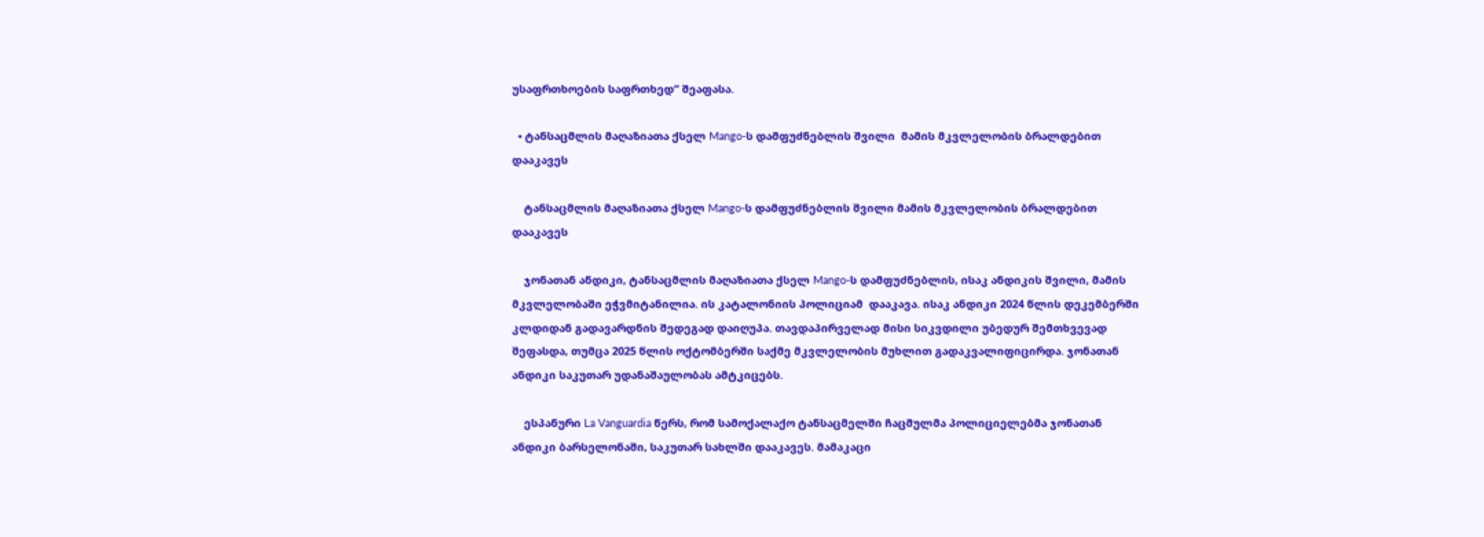უსაფრთხოების საფრთხედ“ შეაფასა.

  • ტანსაცმლის მაღაზიათა ქსელ Mango-ს დამფუძნებლის შვილი  მამის მკვლელობის ბრალდებით დააკავეს

    ტანსაცმლის მაღაზიათა ქსელ Mango-ს დამფუძნებლის შვილი მამის მკვლელობის ბრალდებით დააკავეს

    ჯონათან ანდიკი, ტანსაცმლის მაღაზიათა ქსელ Mango-ს დამფუძნებლის, ისაკ ანდიკის შვილი, მამის მკვლელობაში ეჭვმიტანილია. ის კატალონიის პოლიციამ  დააკავა. ისაკ ანდიკი 2024 წლის დეკემბერში კლდიდან გადავარდნის შედეგად დაიღუპა. თავდაპირველად მისი სიკვდილი უბედურ შემთხვევად შეფასდა, თუმცა 2025 წლის ოქტომბერში საქმე მკვლელობის მუხლით გადაკვალიფიცირდა. ჯონათან ანდიკი საკუთარ უდანაშაულობას ამტკიცებს.

    ესპანური La Vanguardia წერს, რომ სამოქალაქო ტანსაცმელში ჩაცმულმა პოლიციელებმა ჯონათან ანდიკი ბარსელონაში, საკუთარ სახლში დააკავეს. მამაკაცი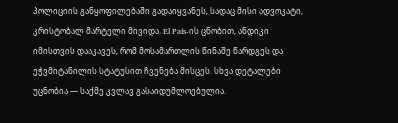პოლიციის განყოფილებაში გადაიყვანეს, სადაც მისი ადვოკატი, კრისტობალ მარტელი მივიდა. El País-ის ცნობით, ანდიკი იმისთვის დააკავეს, რომ მოსამართლის წინაშე წარდგეს და ეჭვმიტანილის სტატუსით ჩვენება მისცეს. სხვა დეტალები უცნობია — საქმე კვლავ გასაიდუმლოებულია.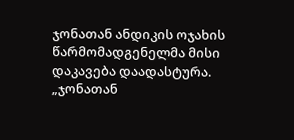ჯონათან ანდიკის ოჯახის წარმომადგენელმა მისი დაკავება დაადასტურა. „ჯონათან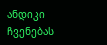ანდიკი ჩვენებას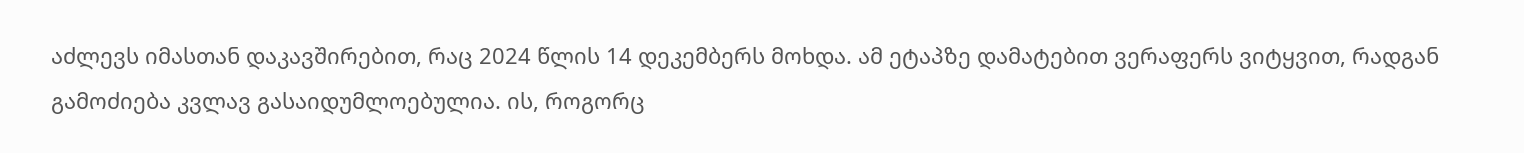აძლევს იმასთან დაკავშირებით, რაც 2024 წლის 14 დეკემბერს მოხდა. ამ ეტაპზე დამატებით ვერაფერს ვიტყვით, რადგან გამოძიება კვლავ გასაიდუმლოებულია. ის, როგორც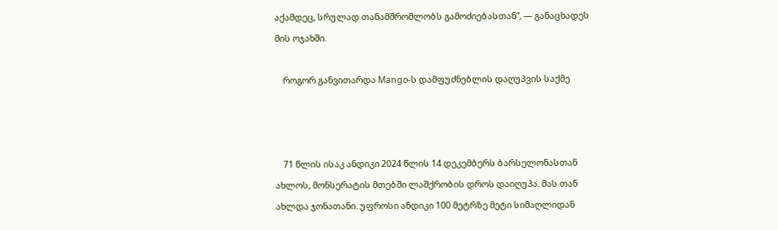აქამდეც, სრულად თანამშრომლობს გამოძიებასთან“, — განაცხადეს მის ოჯახში.

    როგორ განვითარდა Mango-ს დამფუძნებლის დაღუპვის საქმე



    71 წლის ისაკ ანდიკი 2024 წლის 14 დეკემბერს ბარსელონასთან ახლოს, მონსერატის მთებში ლაშქრობის დროს დაიღუპა. მას თან ახლდა ჯონათანი. უფროსი ანდიკი 100 მეტრზე მეტი სიმაღლიდან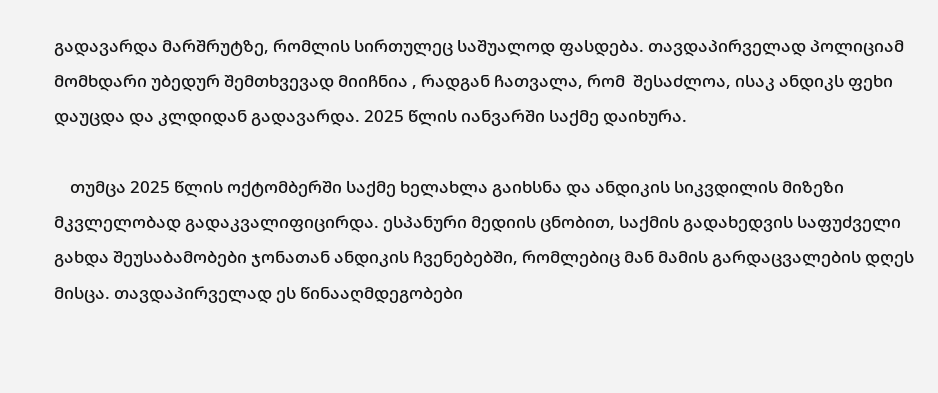გადავარდა მარშრუტზე, რომლის სირთულეც საშუალოდ ფასდება. თავდაპირველად პოლიციამ მომხდარი უბედურ შემთხვევად მიიჩნია , რადგან ჩათვალა, რომ  შესაძლოა, ისაკ ანდიკს ფეხი დაუცდა და კლდიდან გადავარდა. 2025 წლის იანვარში საქმე დაიხურა.

    თუმცა 2025 წლის ოქტომბერში საქმე ხელახლა გაიხსნა და ანდიკის სიკვდილის მიზეზი მკვლელობად გადაკვალიფიცირდა. ესპანური მედიის ცნობით, საქმის გადახედვის საფუძველი გახდა შეუსაბამობები ჯონათან ანდიკის ჩვენებებში, რომლებიც მან მამის გარდაცვალების დღეს მისცა. თავდაპირველად ეს წინააღმდეგობები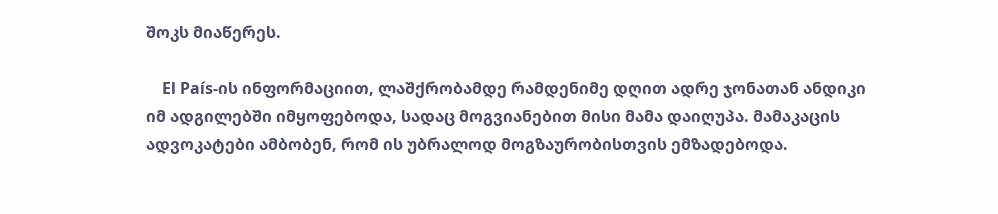შოკს მიაწერეს.

    El País-ის ინფორმაციით, ლაშქრობამდე რამდენიმე დღით ადრე ჯონათან ანდიკი იმ ადგილებში იმყოფებოდა, სადაც მოგვიანებით მისი მამა დაიღუპა. მამაკაცის ადვოკატები ამბობენ, რომ ის უბრალოდ მოგზაურობისთვის ემზადებოდა.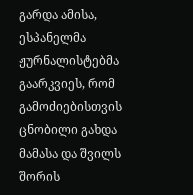გარდა ამისა, ესპანელმა ჟურნალისტებმა გაარკვიეს, რომ გამოძიებისთვის ცნობილი გახდა მამასა და შვილს შორის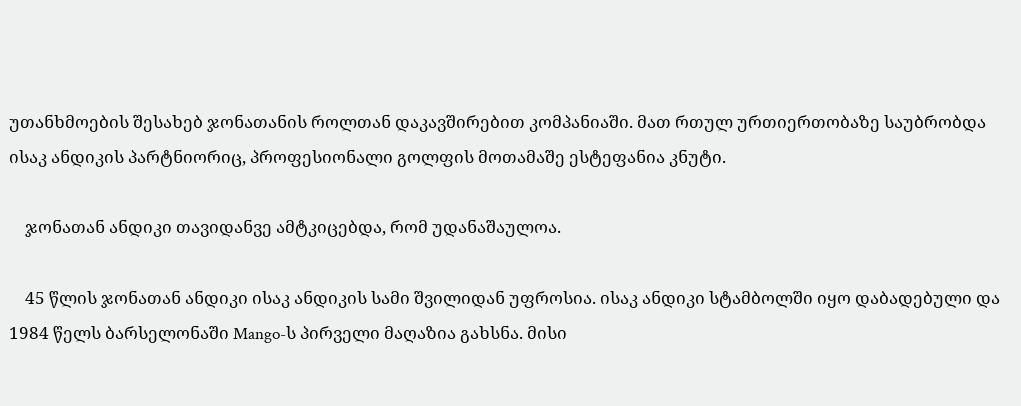უთანხმოების შესახებ ჯონათანის როლთან დაკავშირებით კომპანიაში. მათ რთულ ურთიერთობაზე საუბრობდა ისაკ ანდიკის პარტნიორიც, პროფესიონალი გოლფის მოთამაშე ესტეფანია კნუტი.

    ჯონათან ანდიკი თავიდანვე ამტკიცებდა, რომ უდანაშაულოა.

    45 წლის ჯონათან ანდიკი ისაკ ანდიკის სამი შვილიდან უფროსია. ისაკ ანდიკი სტამბოლში იყო დაბადებული და 1984 წელს ბარსელონაში Mango-ს პირველი მაღაზია გახსნა. მისი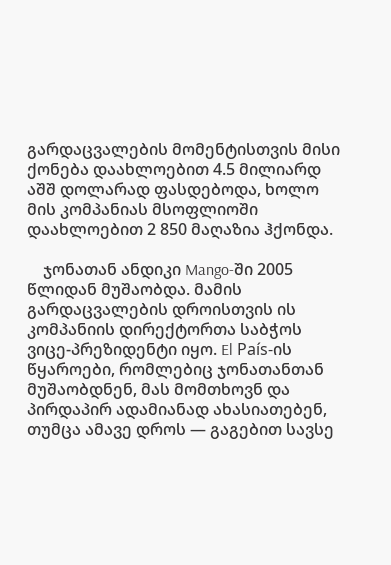გარდაცვალების მომენტისთვის მისი ქონება დაახლოებით 4.5 მილიარდ აშშ დოლარად ფასდებოდა, ხოლო მის კომპანიას მსოფლიოში დაახლოებით 2 850 მაღაზია ჰქონდა.

    ჯონათან ანდიკი Mango-ში 2005 წლიდან მუშაობდა. მამის გარდაცვალების დროისთვის ის კომპანიის დირექტორთა საბჭოს ვიცე-პრეზიდენტი იყო. El País-ის წყაროები, რომლებიც ჯონათანთან მუშაობდნენ, მას მომთხოვნ და პირდაპირ ადამიანად ახასიათებენ, თუმცა ამავე დროს — გაგებით სავსე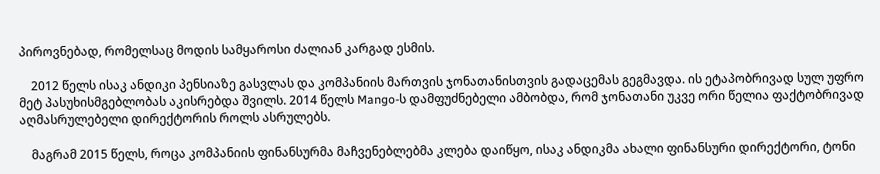პიროვნებად, რომელსაც მოდის სამყაროსი ძალიან კარგად ესმის.

    2012 წელს ისაკ ანდიკი პენსიაზე გასვლას და კომპანიის მართვის ჯონათანისთვის გადაცემას გეგმავდა. ის ეტაპობრივად სულ უფრო მეტ პასუხისმგებლობას აკისრებდა შვილს. 2014 წელს Mango-ს დამფუძნებელი ამბობდა, რომ ჯონათანი უკვე ორი წელია ფაქტობრივად აღმასრულებელი დირექტორის როლს ასრულებს.

    მაგრამ 2015 წელს, როცა კომპანიის ფინანსურმა მაჩვენებლებმა კლება დაიწყო, ისაკ ანდიკმა ახალი ფინანსური დირექტორი, ტონი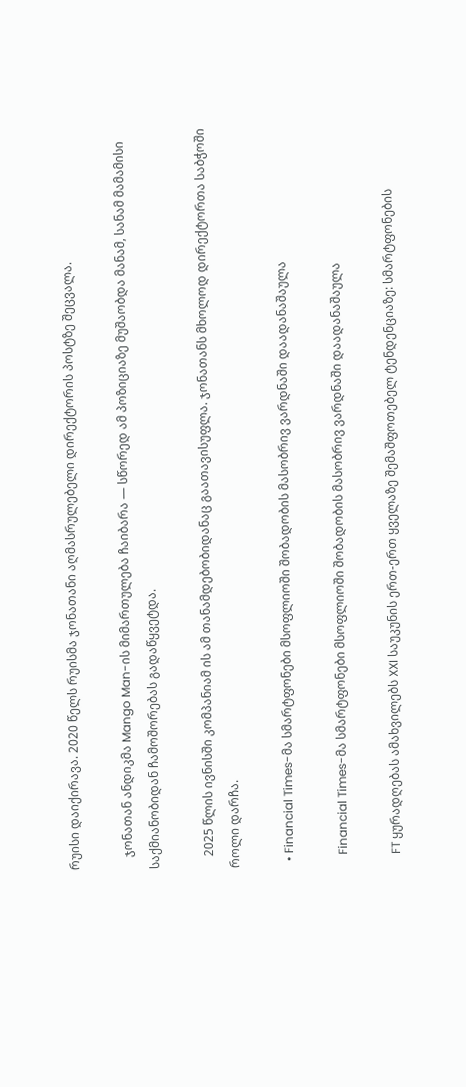რუისი დაიქირავა. 2020 წელს რუისმა ჯონათანი აღმასრულებელი დირექტორის პოსტზე შეცვალა.

    ჯონათან ანდიკმა Mango Man-ის მიმართულება ჩაიბარა — სწორედ ამ პოზიციაზე მუშაობდა მანამ, სანამ მამამისი საქმიანობიდან ჩამოშორებას გადაწყვეტდა.

    2025 წლის ივნისში კომპანიამ ის ამ თანამდებობიდანაც გაათავისუფლა. ჯონათანს მხოლოდ დირექტორთა საბჭოში როლი დარჩა.

  • Financial Times-მა სმარტფონები მსოფლიოში შობადობის მასობრივ ვარდნაში დაადანაშაულა

    Financial Times-მა სმარტფონები მსოფლიოში შობადობის მასობრივ ვარდნაში დაადანაშაულა

    FT ყურადღებას ამახვილებს XXI საუკუნის ერთ-ერთ ყველაზე შემაშფოთებელ ტენდენციაზე: სმარტფონების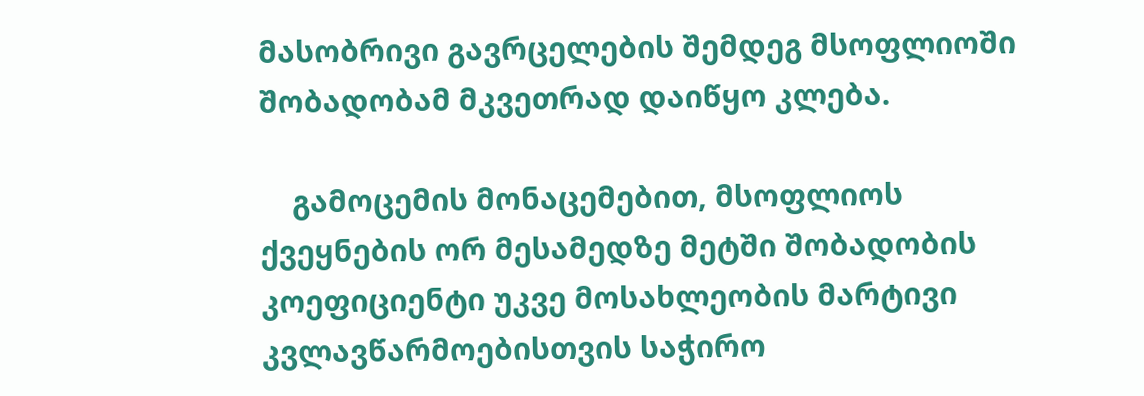მასობრივი გავრცელების შემდეგ მსოფლიოში შობადობამ მკვეთრად დაიწყო კლება.

    გამოცემის მონაცემებით, მსოფლიოს ქვეყნების ორ მესამედზე მეტში შობადობის კოეფიციენტი უკვე მოსახლეობის მარტივი კვლავწარმოებისთვის საჭირო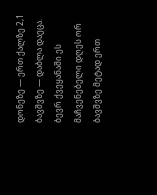დონეზე — ერთ ქალზე 2,1 ბავშვზე — დაბლა დაეცა. ბევრ ქვეყანაში ეს მაჩვენებელი დღეს ორ ბავშვზე მეტად ერთ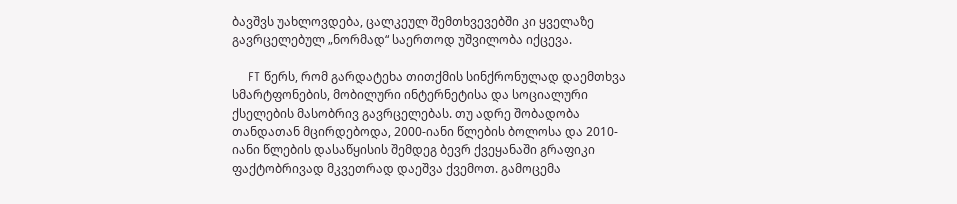ბავშვს უახლოვდება, ცალკეულ შემთხვევებში კი ყველაზე გავრცელებულ „ნორმად“ საერთოდ უშვილობა იქცევა.

    FT წერს, რომ გარდატეხა თითქმის სინქრონულად დაემთხვა სმარტფონების, მობილური ინტერნეტისა და სოციალური ქსელების მასობრივ გავრცელებას. თუ ადრე შობადობა თანდათან მცირდებოდა, 2000-იანი წლების ბოლოსა და 2010-იანი წლების დასაწყისის შემდეგ ბევრ ქვეყანაში გრაფიკი ფაქტობრივად მკვეთრად დაეშვა ქვემოთ. გამოცემა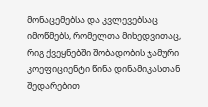მონაცემებსა და კვლევებსაც იმოწმებს, რომელთა მიხედვითაც, რიგ ქვეყნებში შობადობის ჯამური კოეფიციენტი წინა დინამიკასთან შედარებით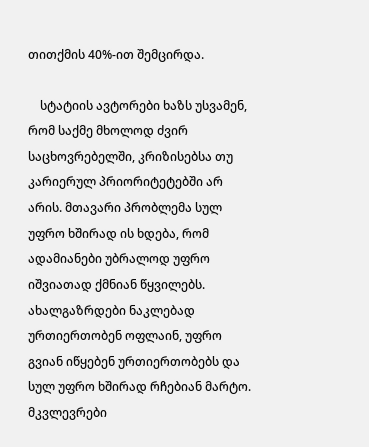თითქმის 40%-ით შემცირდა.

    სტატიის ავტორები ხაზს უსვამენ, რომ საქმე მხოლოდ ძვირ საცხოვრებელში, კრიზისებსა თუ კარიერულ პრიორიტეტებში არ არის. მთავარი პრობლემა სულ უფრო ხშირად ის ხდება, რომ ადამიანები უბრალოდ უფრო იშვიათად ქმნიან წყვილებს. ახალგაზრდები ნაკლებად ურთიერთობენ ოფლაინ, უფრო გვიან იწყებენ ურთიერთობებს და სულ უფრო ხშირად რჩებიან მარტო. მკვლევრები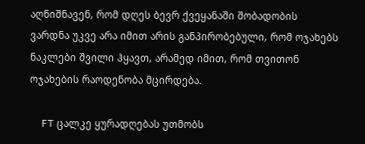აღნიშნავენ, რომ დღეს ბევრ ქვეყანაში შობადობის ვარდნა უკვე არა იმით არის განპირობებული, რომ ოჯახებს ნაკლები შვილი ჰყავთ, არამედ იმით, რომ თვითონ ოჯახების რაოდენობა მცირდება.

    FT ცალკე ყურადღებას უთმობს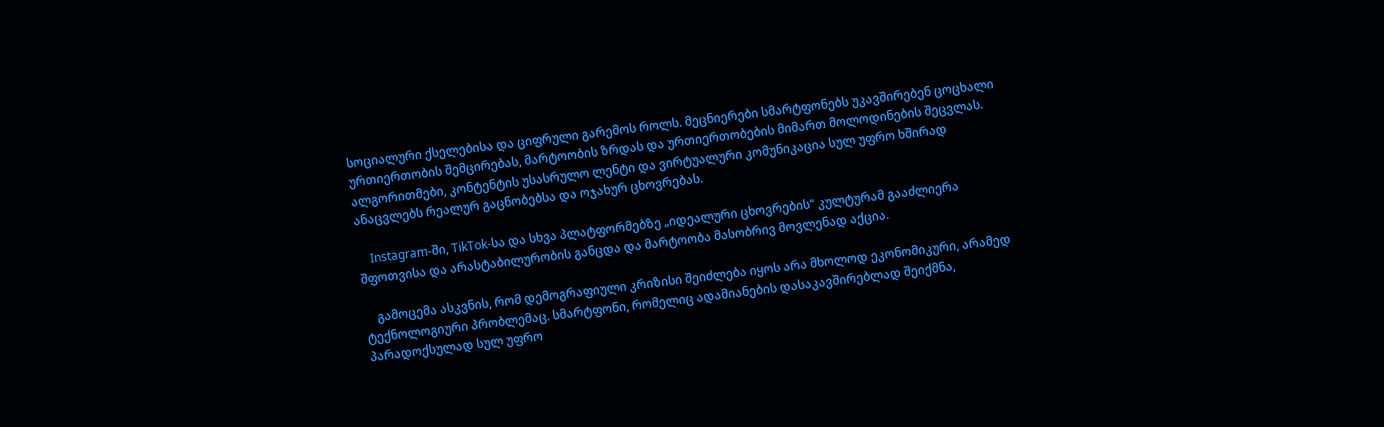სოციალური ქსელებისა და ციფრული გარემოს როლს. მეცნიერები სმარტფონებს უკავშირებენ ცოცხალი ურთიერთობის შემცირებას, მარტოობის ზრდას და ურთიერთობების მიმართ მოლოდინების შეცვლას. ალგორითმები, კონტენტის უსასრულო ლენტი და ვირტუალური კომუნიკაცია სულ უფრო ხშირად ანაცვლებს რეალურ გაცნობებსა და ოჯახურ ცხოვრებას.

    Instagram-ში, TikTok-სა და სხვა პლატფორმებზე „იდეალური ცხოვრების“ კულტურამ გააძლიერა შფოთვისა და არასტაბილურობის განცდა და მარტოობა მასობრივ მოვლენად აქცია.

    გამოცემა ასკვნის, რომ დემოგრაფიული კრიზისი შეიძლება იყოს არა მხოლოდ ეკონომიკური, არამედ ტექნოლოგიური პრობლემაც. სმარტფონი, რომელიც ადამიანების დასაკავშირებლად შეიქმნა, პარადოქსულად სულ უფრო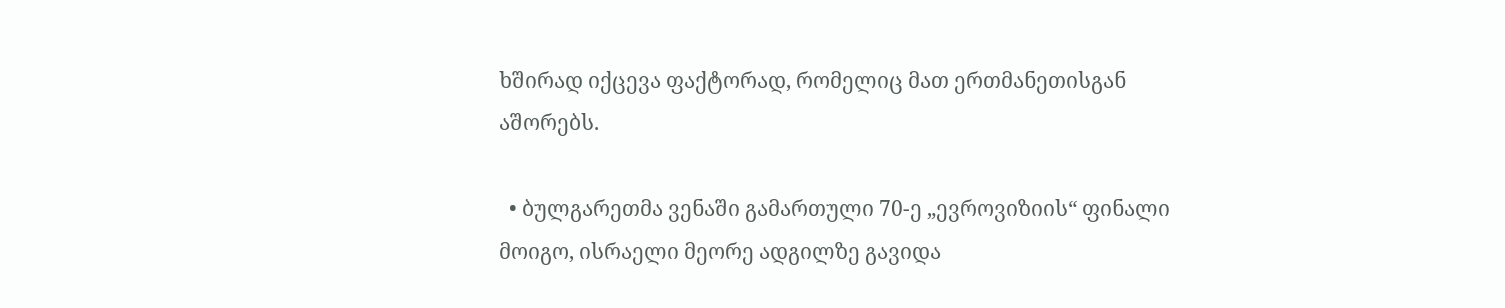ხშირად იქცევა ფაქტორად, რომელიც მათ ერთმანეთისგან აშორებს.

  • ბულგარეთმა ვენაში გამართული 70-ე „ევროვიზიის“ ფინალი მოიგო, ისრაელი მეორე ადგილზე გავიდა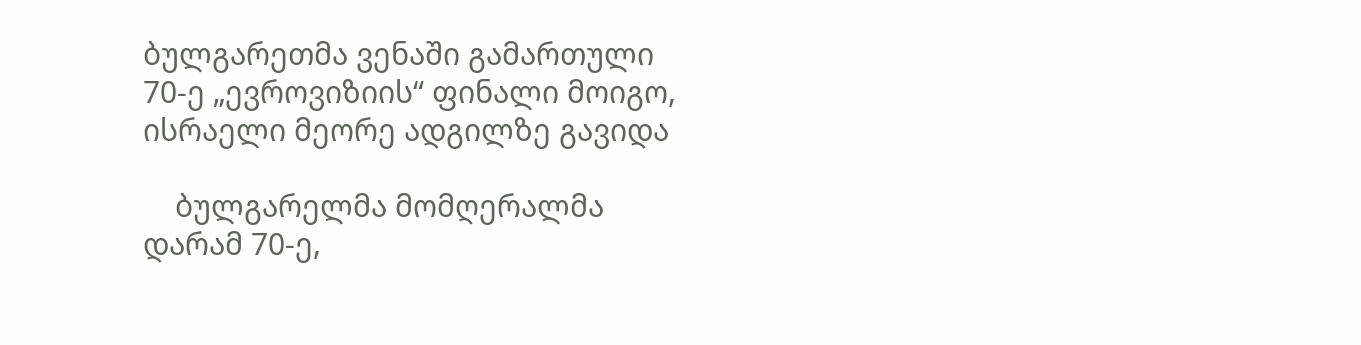ბულგარეთმა ვენაში გამართული 70-ე „ევროვიზიის“ ფინალი მოიგო, ისრაელი მეორე ადგილზე გავიდა

    ბულგარელმა მომღერალმა დარამ 70-ე,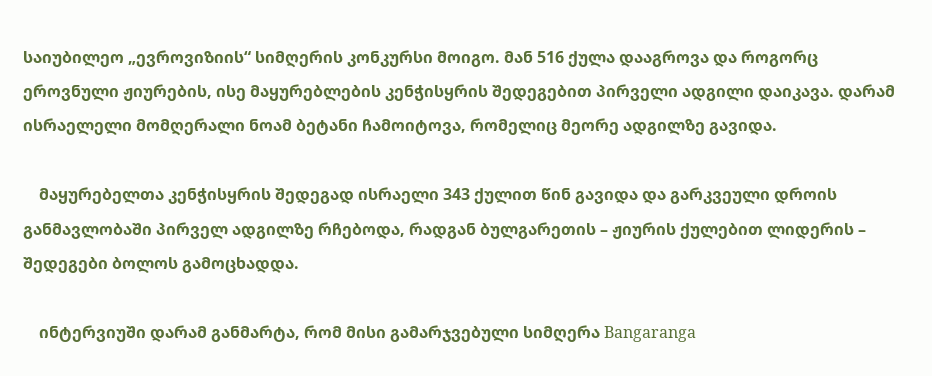საიუბილეო „ევროვიზიის“ სიმღერის კონკურსი მოიგო. მან 516 ქულა დააგროვა და როგორც ეროვნული ჟიურების, ისე მაყურებლების კენჭისყრის შედეგებით პირველი ადგილი დაიკავა. დარამ ისრაელელი მომღერალი ნოამ ბეტანი ჩამოიტოვა, რომელიც მეორე ადგილზე გავიდა.

    მაყურებელთა კენჭისყრის შედეგად ისრაელი 343 ქულით წინ გავიდა და გარკვეული დროის განმავლობაში პირველ ადგილზე რჩებოდა, რადგან ბულგარეთის – ჟიურის ქულებით ლიდერის – შედეგები ბოლოს გამოცხადდა.

    ინტერვიუში დარამ განმარტა, რომ მისი გამარჯვებული სიმღერა Bangaranga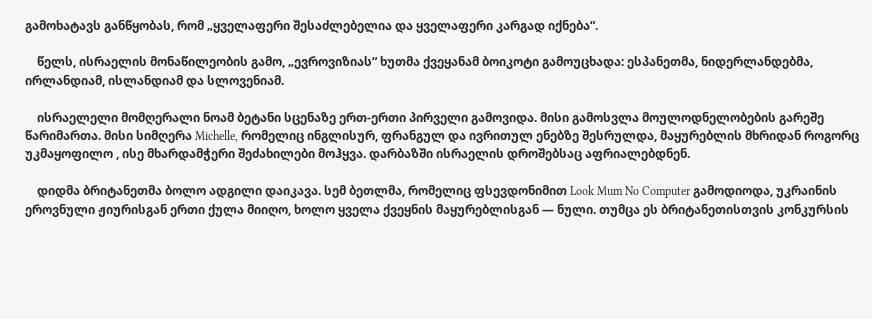გამოხატავს განწყობას, რომ „ყველაფერი შესაძლებელია და ყველაფერი კარგად იქნება“.

    წელს, ისრაელის მონაწილეობის გამო, „ევროვიზიას“ ხუთმა ქვეყანამ ბოიკოტი გამოუცხადა: ესპანეთმა, ნიდერლანდებმა, ირლანდიამ, ისლანდიამ და სლოვენიამ.

    ისრაელელი მომღერალი ნოამ ბეტანი სცენაზე ერთ-ერთი პირველი გამოვიდა. მისი გამოსვლა მოულოდნელობების გარეშე წარიმართა. მისი სიმღერა Michelle, რომელიც ინგლისურ, ფრანგულ და ივრითულ ენებზე შესრულდა, მაყურებლის მხრიდან როგორც უკმაყოფილო , ისე მხარდამჭერი შეძახილები მოჰყვა. დარბაზში ისრაელის დროშებსაც აფრიალებდნენ.

    დიდმა ბრიტანეთმა ბოლო ადგილი დაიკავა. სემ ბეთლმა, რომელიც ფსევდონიმით Look Mum No Computer გამოდიოდა, უკრაინის ეროვნული ჟიურისგან ერთი ქულა მიიღო, ხოლო ყველა ქვეყნის მაყურებლისგან — ნული. თუმცა ეს ბრიტანეთისთვის კონკურსის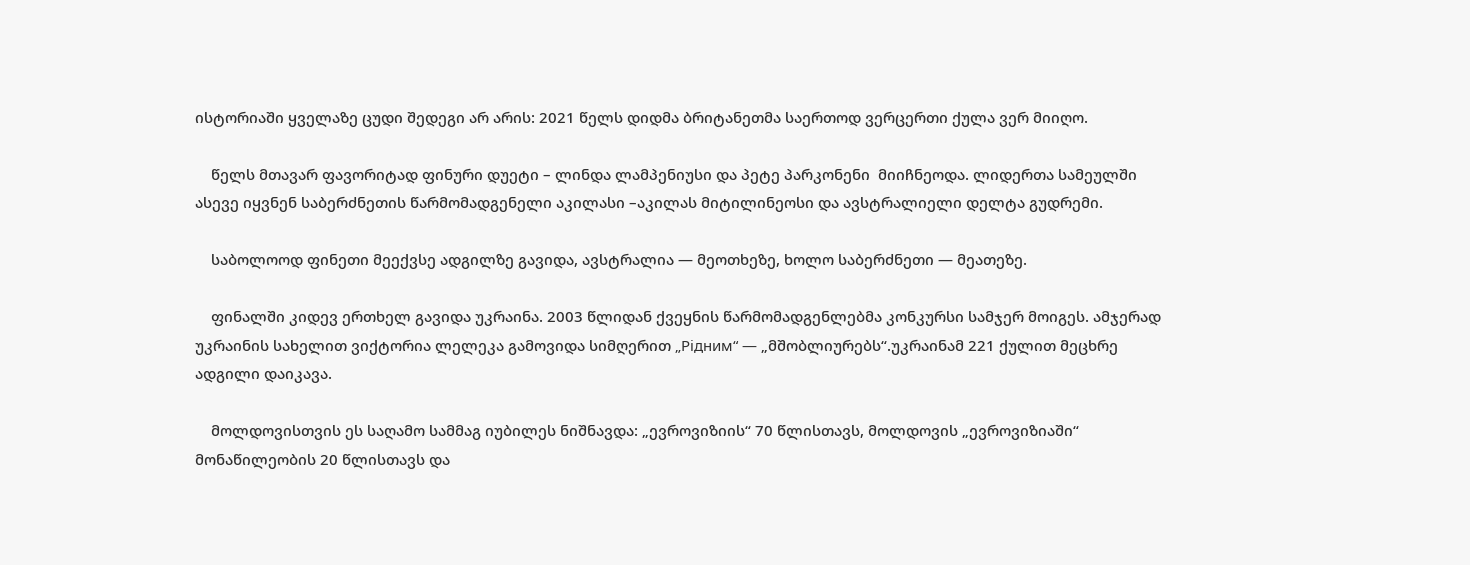ისტორიაში ყველაზე ცუდი შედეგი არ არის: 2021 წელს დიდმა ბრიტანეთმა საერთოდ ვერცერთი ქულა ვერ მიიღო.

    წელს მთავარ ფავორიტად ფინური დუეტი – ლინდა ლამპენიუსი და პეტე პარკონენი  მიიჩნეოდა. ლიდერთა სამეულში ასევე იყვნენ საბერძნეთის წარმომადგენელი აკილასი –აკილას მიტილინეოსი და ავსტრალიელი დელტა გუდრემი.

    საბოლოოდ ფინეთი მეექვსე ადგილზე გავიდა, ავსტრალია — მეოთხეზე, ხოლო საბერძნეთი — მეათეზე.

    ფინალში კიდევ ერთხელ გავიდა უკრაინა. 2003 წლიდან ქვეყნის წარმომადგენლებმა კონკურსი სამჯერ მოიგეს. ამჯერად უკრაინის სახელით ვიქტორია ლელეკა გამოვიდა სიმღერით „Рiдним“ — „მშობლიურებს“.უკრაინამ 221 ქულით მეცხრე ადგილი დაიკავა.

    მოლდოვისთვის ეს საღამო სამმაგ იუბილეს ნიშნავდა: „ევროვიზიის“ 70 წლისთავს, მოლდოვის „ევროვიზიაში“ მონაწილეობის 20 წლისთავს და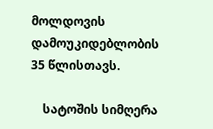მოლდოვის დამოუკიდებლობის 35 წლისთავს.

    სატოშის სიმღერა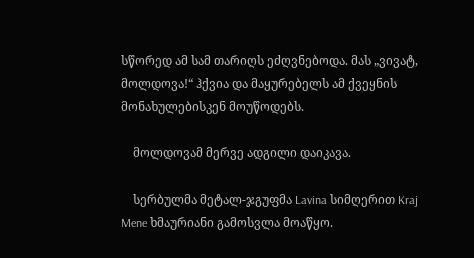სწორედ ამ სამ თარიღს ეძღვნებოდა. მას „ვივატ, მოლდოვა!“ ჰქვია და მაყურებელს ამ ქვეყნის მონახულებისკენ მოუწოდებს.

    მოლდოვამ მერვე ადგილი დაიკავა.

    სერბულმა მეტალ-ჯგუფმა Lavina სიმღერით Kraj Mene ხმაურიანი გამოსვლა მოაწყო.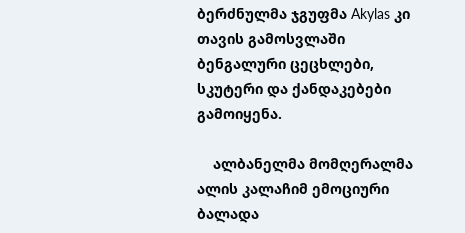ბერძნულმა ჯგუფმა Akylas კი თავის გამოსვლაში ბენგალური ცეცხლები, სკუტერი და ქანდაკებები გამოიყენა.

    ალბანელმა მომღერალმა ალის კალაჩიმ ემოციური ბალადა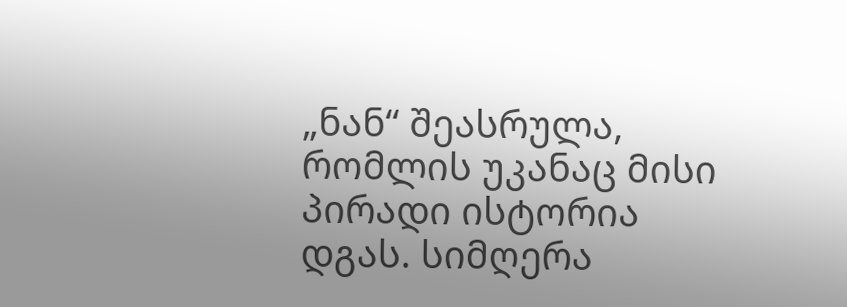„ნან“ შეასრულა, რომლის უკანაც მისი პირადი ისტორია დგას. სიმღერა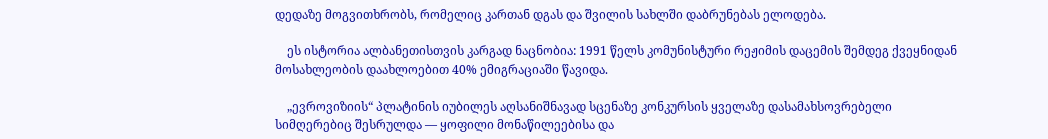დედაზე მოგვითხრობს, რომელიც კართან დგას და შვილის სახლში დაბრუნებას ელოდება.

    ეს ისტორია ალბანეთისთვის კარგად ნაცნობია: 1991 წელს კომუნისტური რეჟიმის დაცემის შემდეგ ქვეყნიდან მოსახლეობის დაახლოებით 40% ემიგრაციაში წავიდა.

    „ევროვიზიის“ პლატინის იუბილეს აღსანიშნავად სცენაზე კონკურსის ყველაზე დასამახსოვრებელი სიმღერებიც შესრულდა — ყოფილი მონაწილეებისა და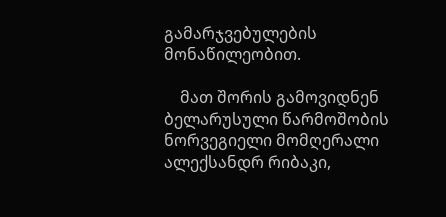გამარჯვებულების მონაწილეობით.

    მათ შორის გამოვიდნენ ბელარუსული წარმოშობის ნორვეგიელი მომღერალი ალექსანდრ რიბაკი,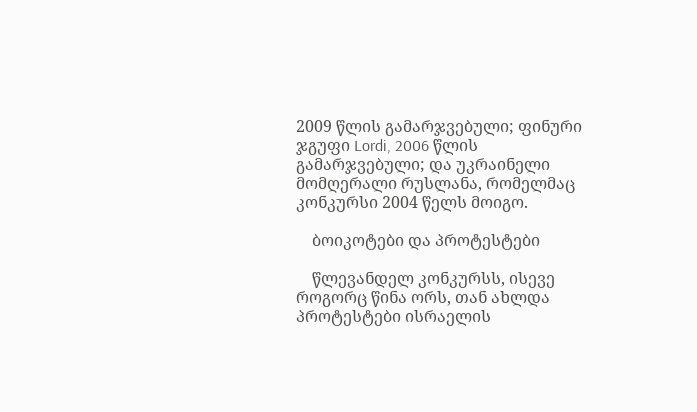2009 წლის გამარჯვებული; ფინური ჯგუფი Lordi, 2006 წლის გამარჯვებული; და უკრაინელი მომღერალი რუსლანა, რომელმაც კონკურსი 2004 წელს მოიგო.

    ბოიკოტები და პროტესტები

    წლევანდელ კონკურსს, ისევე როგორც წინა ორს, თან ახლდა პროტესტები ისრაელის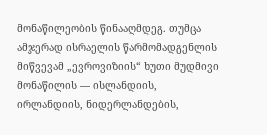მონაწილეობის წინააღმდეგ. თუმცა ამჯერად ისრაელის წარმომადგენლის მიწვევამ „ევროვიზიის“ ხუთი მუდმივი მონაწილის — ისლანდიის, ირლანდიის, ნიდერლანდების,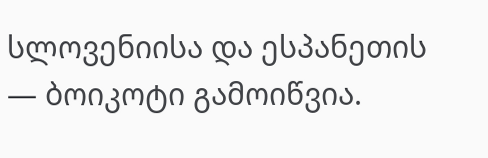სლოვენიისა და ესპანეთის — ბოიკოტი გამოიწვია.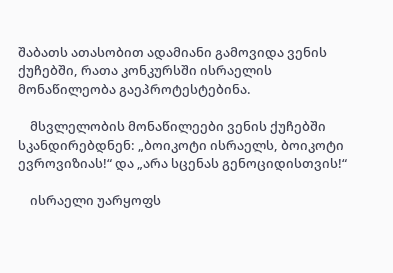შაბათს ათასობით ადამიანი გამოვიდა ვენის ქუჩებში, რათა კონკურსში ისრაელის მონაწილეობა გაეპროტესტებინა.

    მსვლელობის მონაწილეები ვენის ქუჩებში სკანდირებდნენ: „ბოიკოტი ისრაელს, ბოიკოტი ევროვიზიას!“ და „არა სცენას გენოციდისთვის!“

    ისრაელი უარყოფს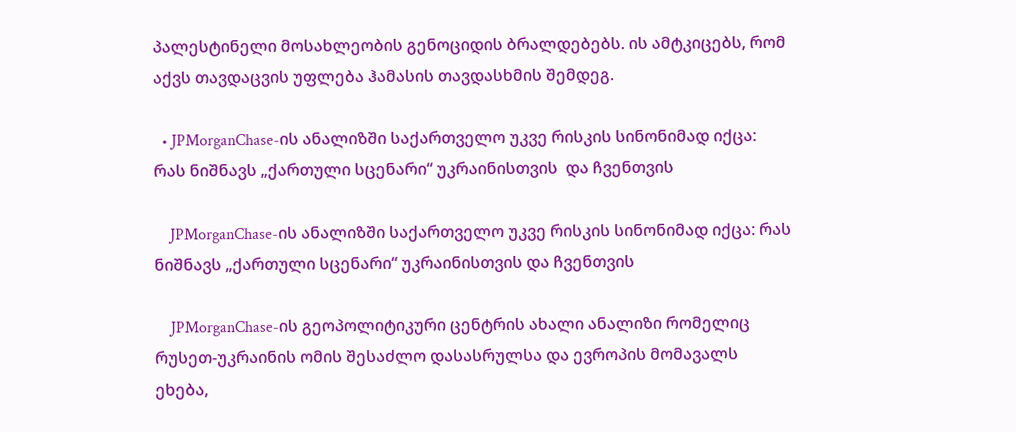პალესტინელი მოსახლეობის გენოციდის ბრალდებებს. ის ამტკიცებს, რომ აქვს თავდაცვის უფლება ჰამასის თავდასხმის შემდეგ.

  • JPMorganChase-ის ანალიზში საქართველო უკვე რისკის სინონიმად იქცა: რას ნიშნავს „ქართული სცენარი“ უკრაინისთვის  და ჩვენთვის

    JPMorganChase-ის ანალიზში საქართველო უკვე რისკის სინონიმად იქცა: რას ნიშნავს „ქართული სცენარი“ უკრაინისთვის და ჩვენთვის

    JPMorganChase-ის გეოპოლიტიკური ცენტრის ახალი ანალიზი რომელიც რუსეთ-უკრაინის ომის შესაძლო დასასრულსა და ევროპის მომავალს ეხება,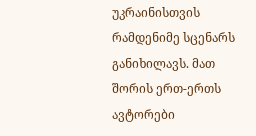უკრაინისთვის რამდენიმე სცენარს განიხილავს. მათ შორის ერთ-ერთს ავტორები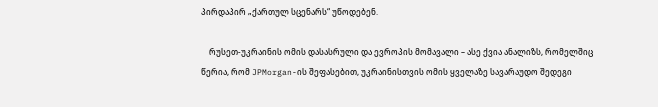პირდაპირ „ქართულ სცენარს“ უწოდებენ.

    რუსეთ-უკრაინის ომის დასასრული და ევროპის მომავალი – ასე ქვია ანალიზს, რომელშიც წერია, რომ JPMorgan-ის შეფასებით, უკრაინისთვის ომის ყველაზე სავარაუდო შედეგი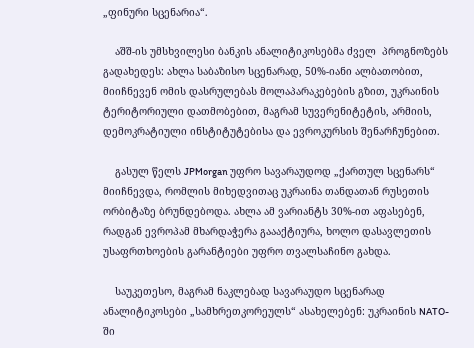„ფინური სცენარია“.

    აშშ-ის უმსხვილესი ბანკის ანალიტიკოსებმა ძველ  პროგნოზებს გადახედეს: ახლა საბაზისო სცენარად, 50%-იანი ალბათობით, მიიჩნევენ ომის დასრულებას მოლაპარაკებების გზით, უკრაინის ტერიტორიული დათმობებით, მაგრამ სუვერენიტეტის, არმიის, დემოკრატიული ინსტიტუტებისა და ევროკურსის შენარჩუნებით.

    გასულ წელს JPMorgan უფრო სავარაუდოდ „ქართულ სცენარს“ მიიჩნევდა, რომლის მიხედვითაც უკრაინა თანდათან რუსეთის ორბიტაზე ბრუნდებოდა. ახლა ამ ვარიანტს 30%-ით აფასებენ, რადგან ევროპამ მხარდაჭერა გაააქტიურა, ხოლო დასავლეთის უსაფრთხოების გარანტიები უფრო თვალსაჩინო გახდა.

    საუკეთესო, მაგრამ ნაკლებად სავარაუდო სცენარად ანალიტიკოსები „სამხრეთკორეულს“ ასახელებენ: უკრაინის NATO-ში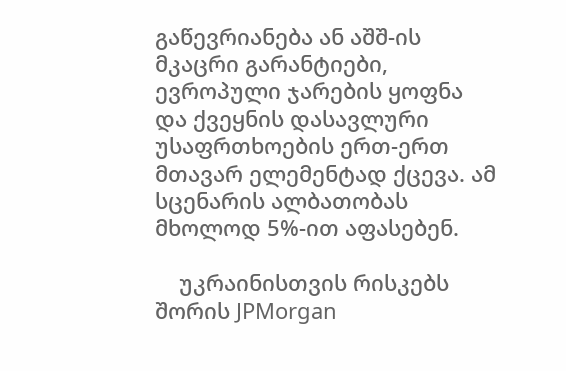გაწევრიანება ან აშშ-ის მკაცრი გარანტიები, ევროპული ჯარების ყოფნა და ქვეყნის დასავლური უსაფრთხოების ერთ-ერთ მთავარ ელემენტად ქცევა. ამ სცენარის ალბათობას მხოლოდ 5%-ით აფასებენ.

    უკრაინისთვის რისკებს შორის JPMorgan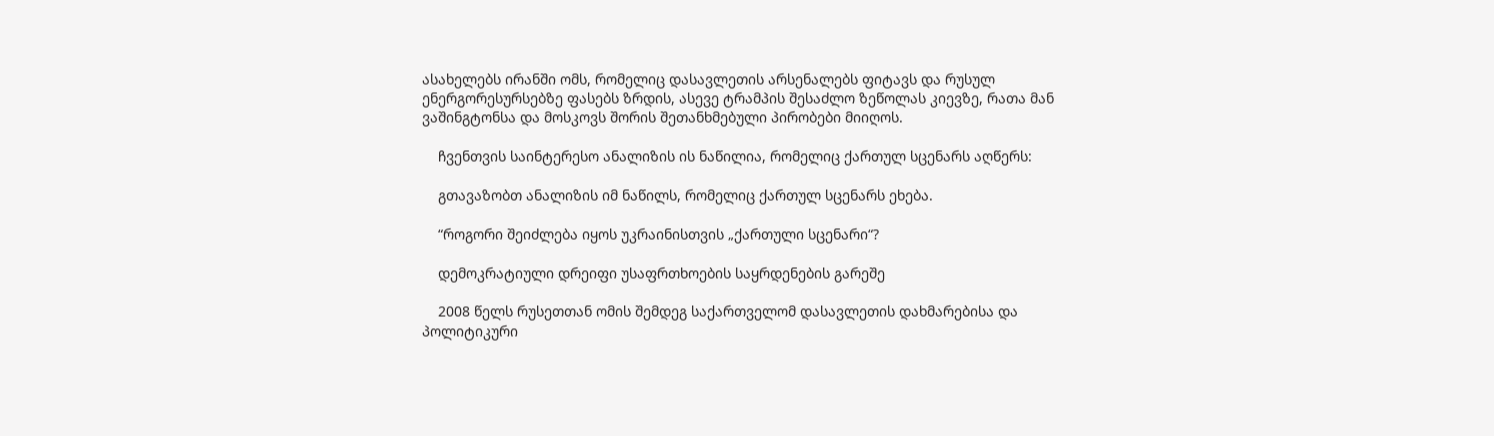ასახელებს ირანში ომს, რომელიც დასავლეთის არსენალებს ფიტავს და რუსულ ენერგორესურსებზე ფასებს ზრდის, ასევე ტრამპის შესაძლო ზეწოლას კიევზე, რათა მან ვაშინგტონსა და მოსკოვს შორის შეთანხმებული პირობები მიიღოს.

    ჩვენთვის საინტერესო ანალიზის ის ნაწილია, რომელიც ქართულ სცენარს აღწერს:

    გთავაზობთ ანალიზის იმ ნაწილს, რომელიც ქართულ სცენარს ეხება.

    “როგორი შეიძლება იყოს უკრაინისთვის „ქართული სცენარი“?

    დემოკრატიული დრეიფი უსაფრთხოების საყრდენების გარეშე

    2008 წელს რუსეთთან ომის შემდეგ საქართველომ დასავლეთის დახმარებისა და პოლიტიკური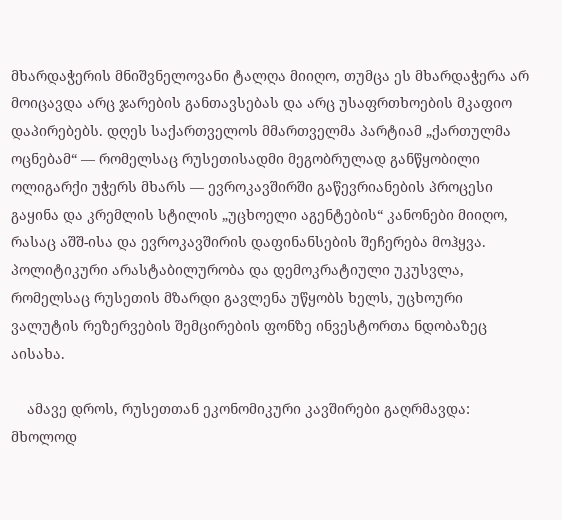მხარდაჭერის მნიშვნელოვანი ტალღა მიიღო, თუმცა ეს მხარდაჭერა არ მოიცავდა არც ჯარების განთავსებას და არც უსაფრთხოების მკაფიო დაპირებებს. დღეს საქართველოს მმართველმა პარტიამ „ქართულმა ოცნებამ“ — რომელსაც რუსეთისადმი მეგობრულად განწყობილი ოლიგარქი უჭერს მხარს — ევროკავშირში გაწევრიანების პროცესი გაყინა და კრემლის სტილის „უცხოელი აგენტების“ კანონები მიიღო, რასაც აშშ-ისა და ევროკავშირის დაფინანსების შეჩერება მოჰყვა. პოლიტიკური არასტაბილურობა და დემოკრატიული უკუსვლა, რომელსაც რუსეთის მზარდი გავლენა უწყობს ხელს, უცხოური ვალუტის რეზერვების შემცირების ფონზე ინვესტორთა ნდობაზეც აისახა.

    ამავე დროს, რუსეთთან ეკონომიკური კავშირები გაღრმავდა: მხოლოდ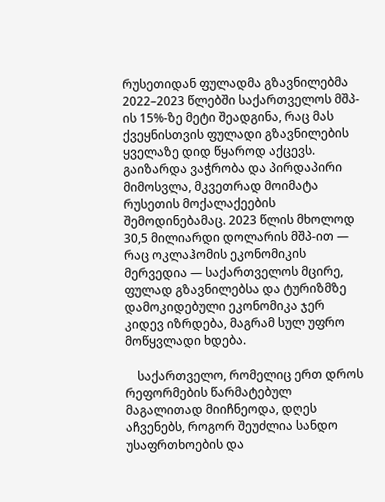რუსეთიდან ფულადმა გზავნილებმა 2022–2023 წლებში საქართველოს მშპ-ის 15%-ზე მეტი შეადგინა, რაც მას ქვეყნისთვის ფულადი გზავნილების ყველაზე დიდ წყაროდ აქცევს. გაიზარდა ვაჭრობა და პირდაპირი მიმოსვლა, მკვეთრად მოიმატა რუსეთის მოქალაქეების შემოდინებამაც. 2023 წლის მხოლოდ 30,5 მილიარდი დოლარის მშპ-ით — რაც ოკლაჰომის ეკონომიკის მერვედია — საქართველოს მცირე, ფულად გზავნილებსა და ტურიზმზე დამოკიდებული ეკონომიკა ჯერ კიდევ იზრდება, მაგრამ სულ უფრო მოწყვლადი ხდება.

    საქართველო, რომელიც ერთ დროს რეფორმების წარმატებულ მაგალითად მიიჩნეოდა, დღეს აჩვენებს, როგორ შეუძლია სანდო უსაფრთხოების და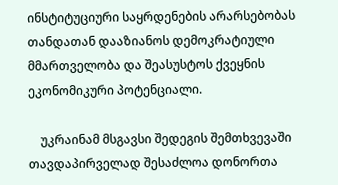ინსტიტუციური საყრდენების არარსებობას თანდათან დააზიანოს დემოკრატიული მმართველობა და შეასუსტოს ქვეყნის ეკონომიკური პოტენციალი.

    უკრაინამ მსგავსი შედეგის შემთხვევაში თავდაპირველად შესაძლოა დონორთა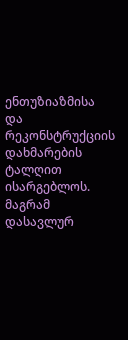ენთუზიაზმისა და რეკონსტრუქციის დახმარების ტალღით ისარგებლოს. მაგრამ დასავლურ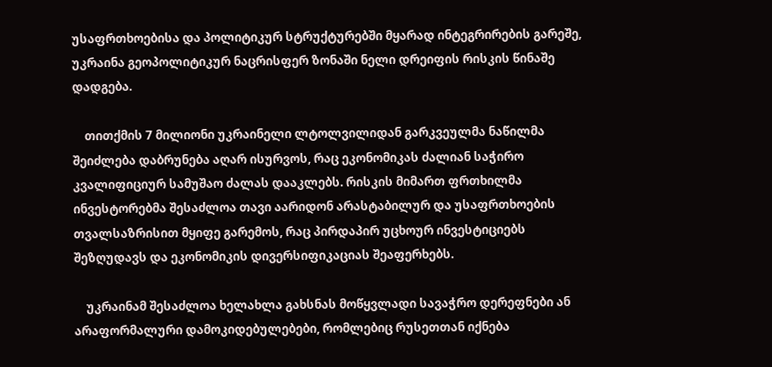უსაფრთხოებისა და პოლიტიკურ სტრუქტურებში მყარად ინტეგრირების გარეშე, უკრაინა გეოპოლიტიკურ ნაცრისფერ ზონაში ნელი დრეიფის რისკის წინაშე დადგება.

    თითქმის 7 მილიონი უკრაინელი ლტოლვილიდან გარკვეულმა ნაწილმა შეიძლება დაბრუნება აღარ ისურვოს, რაც ეკონომიკას ძალიან საჭირო კვალიფიციურ სამუშაო ძალას დააკლებს. რისკის მიმართ ფრთხილმა ინვესტორებმა შესაძლოა თავი აარიდონ არასტაბილურ და უსაფრთხოების თვალსაზრისით მყიფე გარემოს, რაც პირდაპირ უცხოურ ინვესტიციებს შეზღუდავს და ეკონომიკის დივერსიფიკაციას შეაფერხებს.

    უკრაინამ შესაძლოა ხელახლა გახსნას მოწყვლადი სავაჭრო დერეფნები ან არაფორმალური დამოკიდებულებები, რომლებიც რუსეთთან იქნება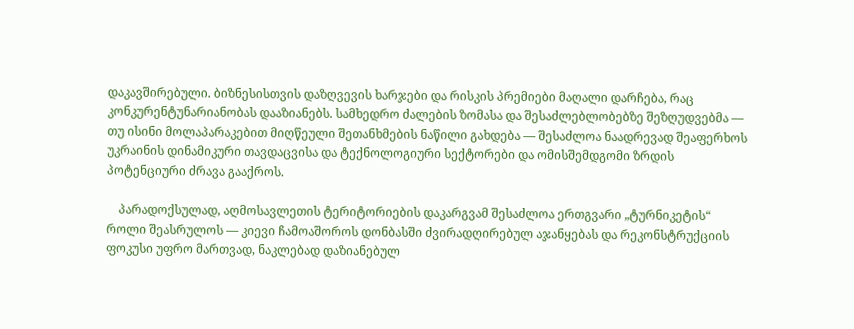დაკავშირებული. ბიზნესისთვის დაზღვევის ხარჯები და რისკის პრემიები მაღალი დარჩება, რაც კონკურენტუნარიანობას დააზიანებს. სამხედრო ძალების ზომასა და შესაძლებლობებზე შეზღუდვებმა — თუ ისინი მოლაპარაკებით მიღწეული შეთანხმების ნაწილი გახდება — შესაძლოა ნაადრევად შეაფერხოს უკრაინის დინამიკური თავდაცვისა და ტექნოლოგიური სექტორები და ომისშემდგომი ზრდის პოტენციური ძრავა გააქროს.

    პარადოქსულად, აღმოსავლეთის ტერიტორიების დაკარგვამ შესაძლოა ერთგვარი „ტურნიკეტის“ როლი შეასრულოს — კიევი ჩამოაშოროს დონბასში ძვირადღირებულ აჯანყებას და რეკონსტრუქციის ფოკუსი უფრო მართვად, ნაკლებად დაზიანებულ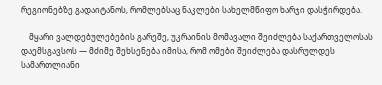რეგიონებზე გადაიტანოს, რომლებსაც ნაკლები სახელმწიფო ხარჯი დასჭირდება.

    მყარი ვალდებულებების გარეშე, უკრაინის მომავალი შეიძლება საქართველოსას დაემსგავსოს — მძიმე შეხსენება იმისა, რომ ომები შეიძლება დასრულდეს სამართლიანი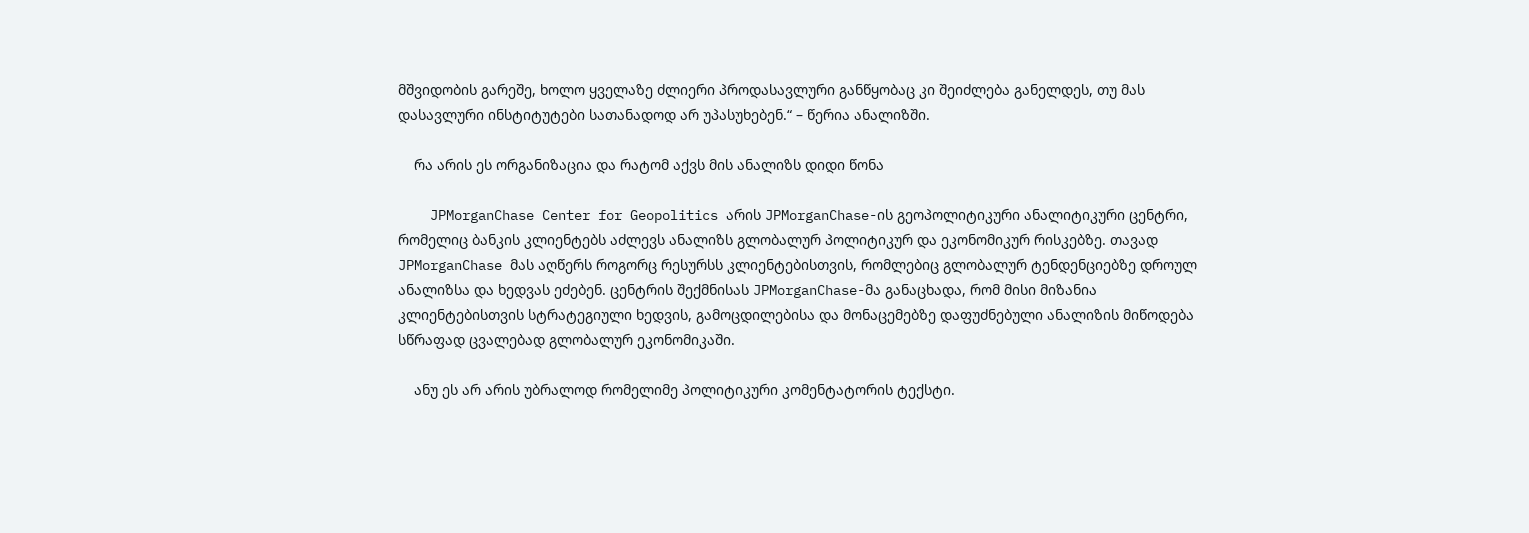მშვიდობის გარეშე, ხოლო ყველაზე ძლიერი პროდასავლური განწყობაც კი შეიძლება განელდეს, თუ მას დასავლური ინსტიტუტები სათანადოდ არ უპასუხებენ.“ – წერია ანალიზში.

    რა არის ეს ორგანიზაცია და რატომ აქვს მის ანალიზს დიდი წონა

    JPMorganChase Center for Geopolitics არის JPMorganChase-ის გეოპოლიტიკური ანალიტიკური ცენტრი, რომელიც ბანკის კლიენტებს აძლევს ანალიზს გლობალურ პოლიტიკურ და ეკონომიკურ რისკებზე. თავად JPMorganChase მას აღწერს როგორც რესურსს კლიენტებისთვის, რომლებიც გლობალურ ტენდენციებზე დროულ ანალიზსა და ხედვას ეძებენ. ცენტრის შექმნისას JPMorganChase-მა განაცხადა, რომ მისი მიზანია კლიენტებისთვის სტრატეგიული ხედვის, გამოცდილებისა და მონაცემებზე დაფუძნებული ანალიზის მიწოდება სწრაფად ცვალებად გლობალურ ეკონომიკაში.

    ანუ ეს არ არის უბრალოდ რომელიმე პოლიტიკური კომენტატორის ტექსტი.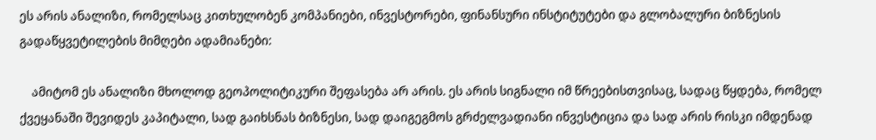ეს არის ანალიზი, რომელსაც კითხულობენ კომპანიები, ინვესტორები, ფინანსური ინსტიტუტები და გლობალური ბიზნესის გადაწყვეტილების მიმღები ადამიანები:

    ამიტომ ეს ანალიზი მხოლოდ გეოპოლიტიკური შეფასება არ არის. ეს არის სიგნალი იმ წრეებისთვისაც, სადაც წყდება, რომელ ქვეყანაში შევიდეს კაპიტალი, სად გაიხსნას ბიზნესი, სად დაიგეგმოს გრძელვადიანი ინვესტიცია და სად არის რისკი იმდენად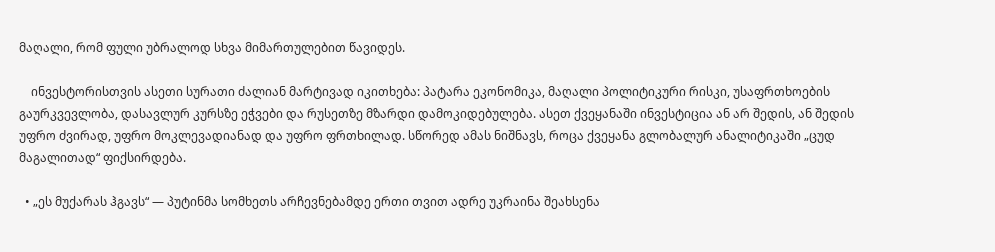მაღალი, რომ ფული უბრალოდ სხვა მიმართულებით წავიდეს.

    ინვესტორისთვის ასეთი სურათი ძალიან მარტივად იკითხება: პატარა ეკონომიკა, მაღალი პოლიტიკური რისკი, უსაფრთხოების გაურკვევლობა, დასავლურ კურსზე ეჭვები და რუსეთზე მზარდი დამოკიდებულება. ასეთ ქვეყანაში ინვესტიცია ან არ შედის, ან შედის უფრო ძვირად, უფრო მოკლევადიანად და უფრო ფრთხილად. სწორედ ამას ნიშნავს, როცა ქვეყანა გლობალურ ანალიტიკაში „ცუდ მაგალითად“ ფიქსირდება.

  • „ეს მუქარას ჰგავს“ — პუტინმა სომხეთს არჩევნებამდე ერთი თვით ადრე უკრაინა შეახსენა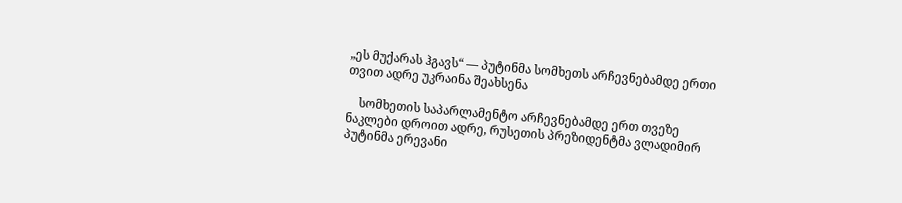„ეს მუქარას ჰგავს“ — პუტინმა სომხეთს არჩევნებამდე ერთი თვით ადრე უკრაინა შეახსენა

    სომხეთის საპარლამენტო არჩევნებამდე ერთ თვეზე ნაკლები დროით ადრე, რუსეთის პრეზიდენტმა ვლადიმირ პუტინმა ერევანი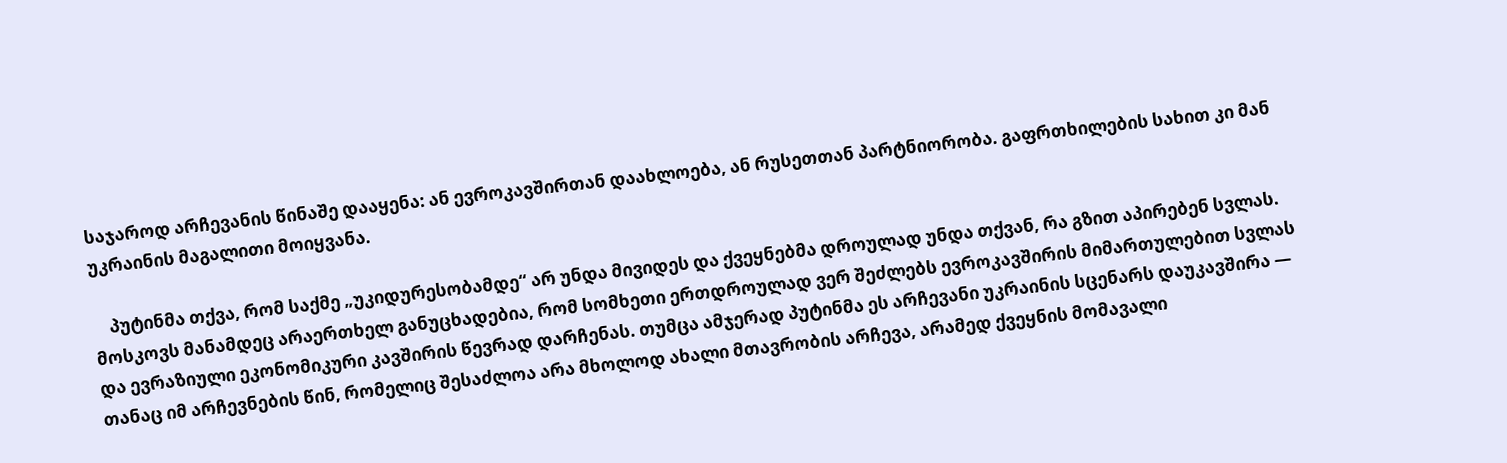საჯაროდ არჩევანის წინაშე დააყენა: ან ევროკავშირთან დაახლოება, ან რუსეთთან პარტნიორობა. გაფრთხილების სახით კი მან უკრაინის მაგალითი მოიყვანა.

    პუტინმა თქვა, რომ საქმე „უკიდურესობამდე“ არ უნდა მივიდეს და ქვეყნებმა დროულად უნდა თქვან, რა გზით აპირებენ სვლას. მოსკოვს მანამდეც არაერთხელ განუცხადებია, რომ სომხეთი ერთდროულად ვერ შეძლებს ევროკავშირის მიმართულებით სვლას და ევრაზიული ეკონომიკური კავშირის წევრად დარჩენას. თუმცა ამჯერად პუტინმა ეს არჩევანი უკრაინის სცენარს დაუკავშირა — თანაც იმ არჩევნების წინ, რომელიც შესაძლოა არა მხოლოდ ახალი მთავრობის არჩევა, არამედ ქვეყნის მომავალი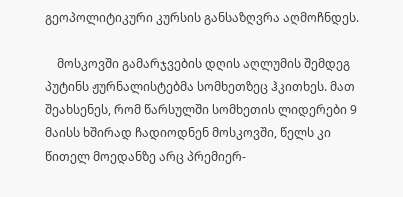გეოპოლიტიკური კურსის განსაზღვრა აღმოჩნდეს.

    მოსკოვში გამარჯვების დღის აღლუმის შემდეგ პუტინს ჟურნალისტებმა სომხეთზეც ჰკითხეს. მათ შეახსენეს, რომ წარსულში სომხეთის ლიდერები 9 მაისს ხშირად ჩადიოდნენ მოსკოვში, წელს კი წითელ მოედანზე არც პრემიერ-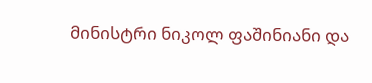მინისტრი ნიკოლ ფაშინიანი და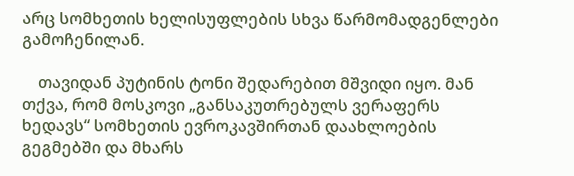არც სომხეთის ხელისუფლების სხვა წარმომადგენლები გამოჩენილან.

    თავიდან პუტინის ტონი შედარებით მშვიდი იყო. მან თქვა, რომ მოსკოვი „განსაკუთრებულს ვერაფერს ხედავს“ სომხეთის ევროკავშირთან დაახლოების გეგმებში და მხარს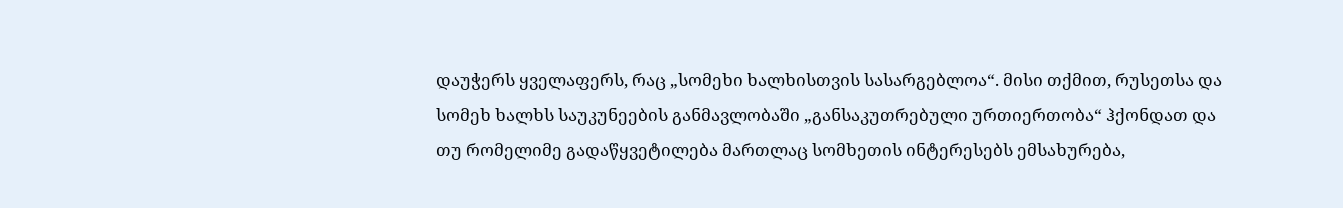დაუჭერს ყველაფერს, რაც „სომეხი ხალხისთვის სასარგებლოა“. მისი თქმით, რუსეთსა და სომეხ ხალხს საუკუნეების განმავლობაში „განსაკუთრებული ურთიერთობა“ ჰქონდათ და თუ რომელიმე გადაწყვეტილება მართლაც სომხეთის ინტერესებს ემსახურება,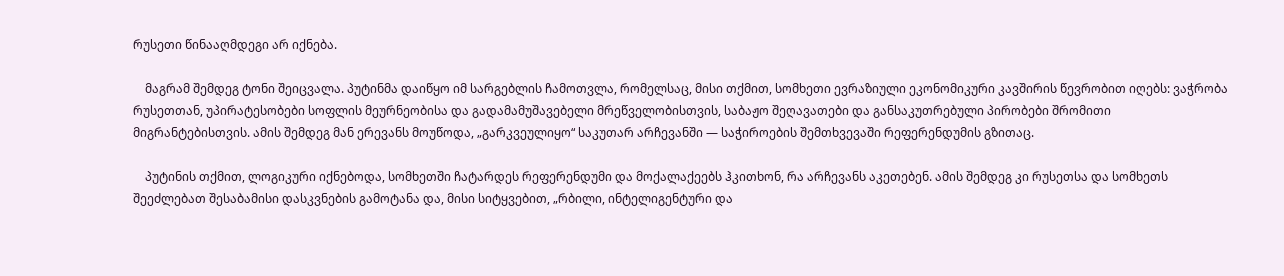რუსეთი წინააღმდეგი არ იქნება.

    მაგრამ შემდეგ ტონი შეიცვალა. პუტინმა დაიწყო იმ სარგებლის ჩამოთვლა, რომელსაც, მისი თქმით, სომხეთი ევრაზიული ეკონომიკური კავშირის წევრობით იღებს: ვაჭრობა რუსეთთან, უპირატესობები სოფლის მეურნეობისა და გადამამუშავებელი მრეწველობისთვის, საბაჟო შეღავათები და განსაკუთრებული პირობები შრომითი მიგრანტებისთვის. ამის შემდეგ მან ერევანს მოუწოდა, „გარკვეულიყო“ საკუთარ არჩევანში — საჭიროების შემთხვევაში რეფერენდუმის გზითაც.

    პუტინის თქმით, ლოგიკური იქნებოდა, სომხეთში ჩატარდეს რეფერენდუმი და მოქალაქეებს ჰკითხონ, რა არჩევანს აკეთებენ. ამის შემდეგ კი რუსეთსა და სომხეთს შეეძლებათ შესაბამისი დასკვნების გამოტანა და, მისი სიტყვებით, „რბილი, ინტელიგენტური და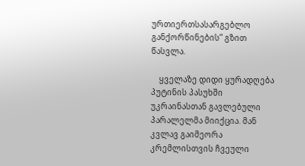ურთიერთსასარგებლო განქორწინების“ გზით წასვლა.

    ყველაზე დიდი ყურადღება პუტინის პასუხში უკრაინასთან გავლებული პარალელმა მიიქცია. მან კვლავ გაიმეორა კრემლისთვის ჩვეული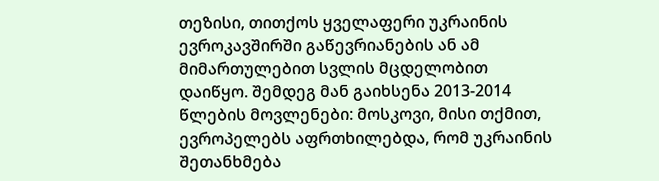თეზისი, თითქოს ყველაფერი უკრაინის ევროკავშირში გაწევრიანების ან ამ მიმართულებით სვლის მცდელობით დაიწყო. შემდეგ მან გაიხსენა 2013-2014 წლების მოვლენები: მოსკოვი, მისი თქმით, ევროპელებს აფრთხილებდა, რომ უკრაინის შეთანხმება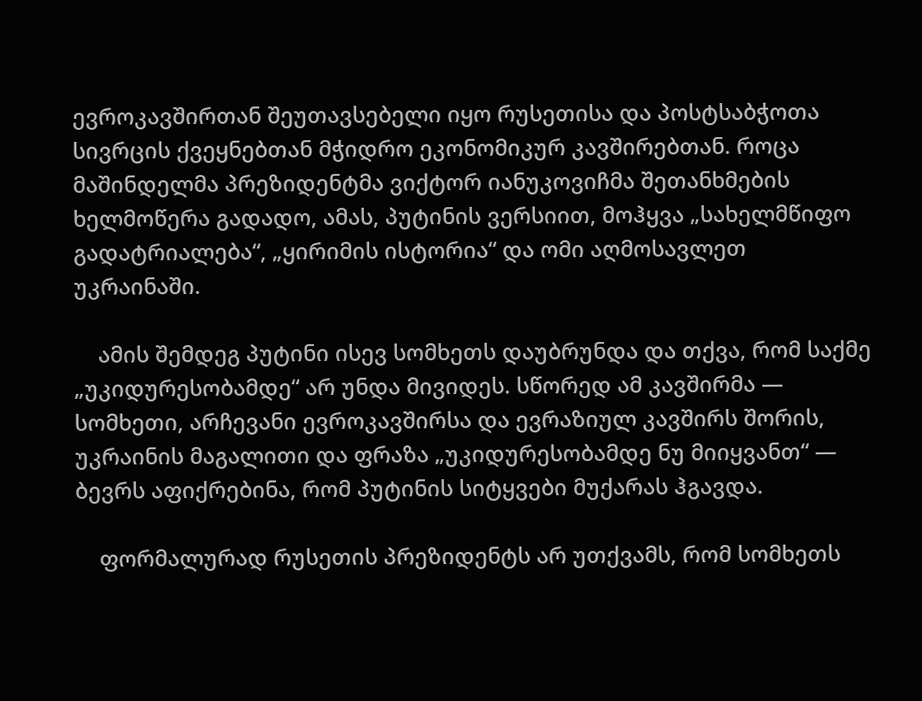ევროკავშირთან შეუთავსებელი იყო რუსეთისა და პოსტსაბჭოთა სივრცის ქვეყნებთან მჭიდრო ეკონომიკურ კავშირებთან. როცა მაშინდელმა პრეზიდენტმა ვიქტორ იანუკოვიჩმა შეთანხმების ხელმოწერა გადადო, ამას, პუტინის ვერსიით, მოჰყვა „სახელმწიფო გადატრიალება“, „ყირიმის ისტორია“ და ომი აღმოსავლეთ უკრაინაში.

    ამის შემდეგ პუტინი ისევ სომხეთს დაუბრუნდა და თქვა, რომ საქმე „უკიდურესობამდე“ არ უნდა მივიდეს. სწორედ ამ კავშირმა — სომხეთი, არჩევანი ევროკავშირსა და ევრაზიულ კავშირს შორის, უკრაინის მაგალითი და ფრაზა „უკიდურესობამდე ნუ მიიყვანთ“ — ბევრს აფიქრებინა, რომ პუტინის სიტყვები მუქარას ჰგავდა.

    ფორმალურად რუსეთის პრეზიდენტს არ უთქვამს, რომ სომხეთს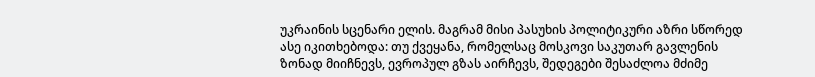უკრაინის სცენარი ელის. მაგრამ მისი პასუხის პოლიტიკური აზრი სწორედ ასე იკითხებოდა: თუ ქვეყანა, რომელსაც მოსკოვი საკუთარ გავლენის ზონად მიიჩნევს, ევროპულ გზას აირჩევს, შედეგები შესაძლოა მძიმე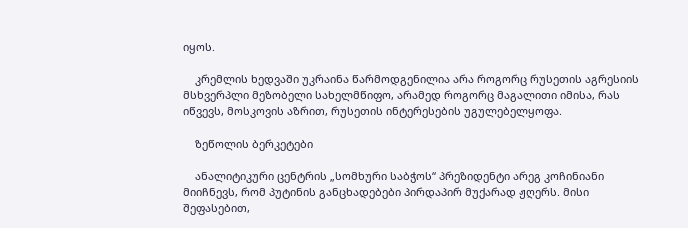იყოს.

    კრემლის ხედვაში უკრაინა წარმოდგენილია არა როგორც რუსეთის აგრესიის მსხვერპლი მეზობელი სახელმწიფო, არამედ როგორც მაგალითი იმისა, რას იწვევს, მოსკოვის აზრით, რუსეთის ინტერესების უგულებელყოფა.

    ზეწოლის ბერკეტები

    ანალიტიკური ცენტრის „სომხური საბჭოს“ პრეზიდენტი არეგ კოჩინიანი მიიჩნევს, რომ პუტინის განცხადებები პირდაპირ მუქარად ჟღერს. მისი შეფასებით,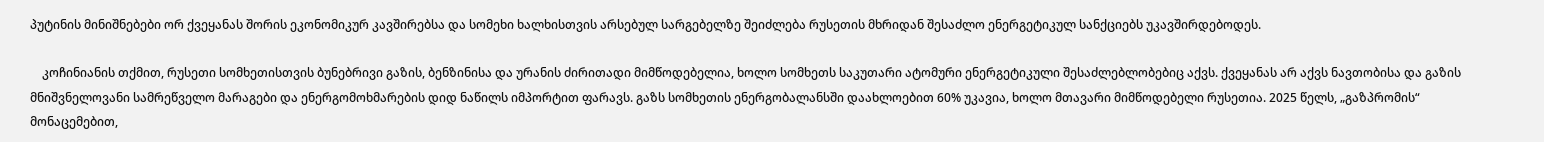პუტინის მინიშნებები ორ ქვეყანას შორის ეკონომიკურ კავშირებსა და სომეხი ხალხისთვის არსებულ სარგებელზე შეიძლება რუსეთის მხრიდან შესაძლო ენერგეტიკულ სანქციებს უკავშირდებოდეს.

    კოჩინიანის თქმით, რუსეთი სომხეთისთვის ბუნებრივი გაზის, ბენზინისა და ურანის ძირითადი მიმწოდებელია, ხოლო სომხეთს საკუთარი ატომური ენერგეტიკული შესაძლებლობებიც აქვს. ქვეყანას არ აქვს ნავთობისა და გაზის მნიშვნელოვანი სამრეწველო მარაგები და ენერგომოხმარების დიდ ნაწილს იმპორტით ფარავს. გაზს სომხეთის ენერგობალანსში დაახლოებით 60% უკავია, ხოლო მთავარი მიმწოდებელი რუსეთია. 2025 წელს, „გაზპრომის“ მონაცემებით,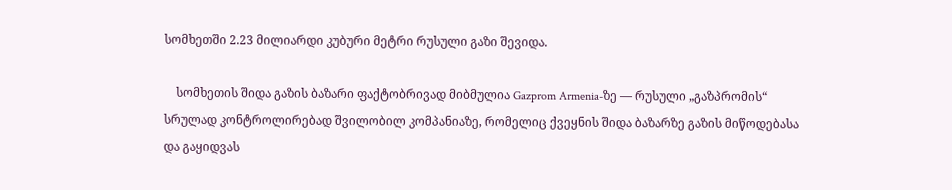სომხეთში 2.23 მილიარდი კუბური მეტრი რუსული გაზი შევიდა.

    სომხეთის შიდა გაზის ბაზარი ფაქტობრივად მიბმულია Gazprom Armenia-ზე — რუსული „გაზპრომის“ სრულად კონტროლირებად შვილობილ კომპანიაზე, რომელიც ქვეყნის შიდა ბაზარზე გაზის მიწოდებასა და გაყიდვას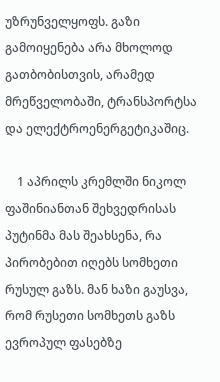უზრუნველყოფს. გაზი გამოიყენება არა მხოლოდ გათბობისთვის, არამედ მრეწველობაში, ტრანსპორტსა და ელექტროენერგეტიკაშიც.

    1 აპრილს კრემლში ნიკოლ ფაშინიანთან შეხვედრისას პუტინმა მას შეახსენა, რა პირობებით იღებს სომხეთი რუსულ გაზს. მან ხაზი გაუსვა, რომ რუსეთი სომხეთს გაზს ევროპულ ფასებზე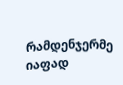რამდენჯერმე იაფად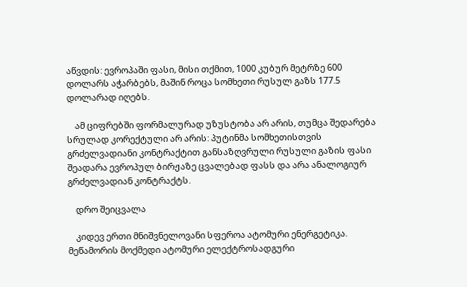აწვდის: ევროპაში ფასი, მისი თქმით, 1000 კუბურ მეტრზე 600 დოლარს აჭარბებს, მაშინ როცა სომხეთი რუსულ გაზს 177.5 დოლარად იღებს.

    ამ ციფრებში ფორმალურად უზუსტობა არ არის, თუმცა შედარება სრულად კორექტული არ არის: პუტინმა სომხეთისთვის გრძელვადიანი კონტრაქტით განსაზღვრული რუსული გაზის ფასი შეადარა ევროპულ ბირჟაზე ცვალებად ფასს და არა ანალოგიურ გრძელვადიან კონტრაქტს.

    დრო შეიცვალა

    კიდევ ერთი მნიშვნელოვანი სფეროა ატომური ენერგეტიკა. მეწამორის მოქმედი ატომური ელექტროსადგური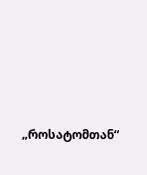„როსატომთან“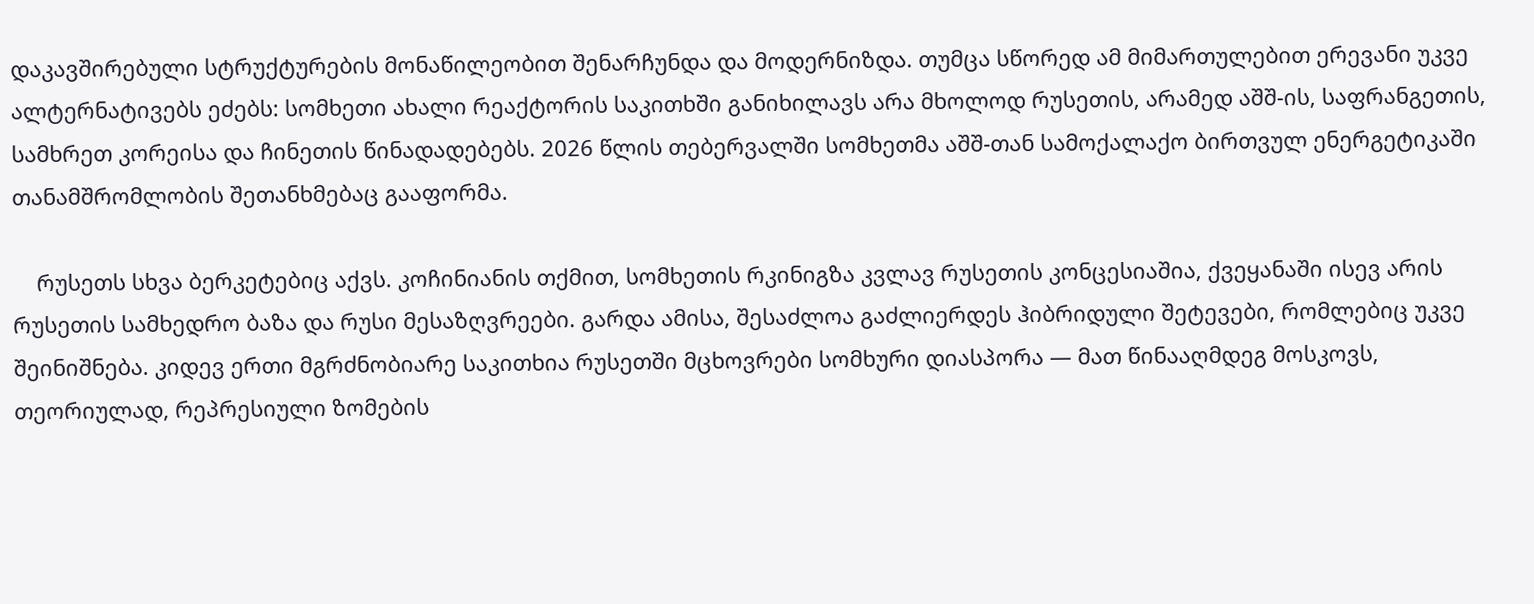დაკავშირებული სტრუქტურების მონაწილეობით შენარჩუნდა და მოდერნიზდა. თუმცა სწორედ ამ მიმართულებით ერევანი უკვე ალტერნატივებს ეძებს: სომხეთი ახალი რეაქტორის საკითხში განიხილავს არა მხოლოდ რუსეთის, არამედ აშშ-ის, საფრანგეთის, სამხრეთ კორეისა და ჩინეთის წინადადებებს. 2026 წლის თებერვალში სომხეთმა აშშ-თან სამოქალაქო ბირთვულ ენერგეტიკაში თანამშრომლობის შეთანხმებაც გააფორმა.

    რუსეთს სხვა ბერკეტებიც აქვს. კოჩინიანის თქმით, სომხეთის რკინიგზა კვლავ რუსეთის კონცესიაშია, ქვეყანაში ისევ არის რუსეთის სამხედრო ბაზა და რუსი მესაზღვრეები. გარდა ამისა, შესაძლოა გაძლიერდეს ჰიბრიდული შეტევები, რომლებიც უკვე შეინიშნება. კიდევ ერთი მგრძნობიარე საკითხია რუსეთში მცხოვრები სომხური დიასპორა — მათ წინააღმდეგ მოსკოვს, თეორიულად, რეპრესიული ზომების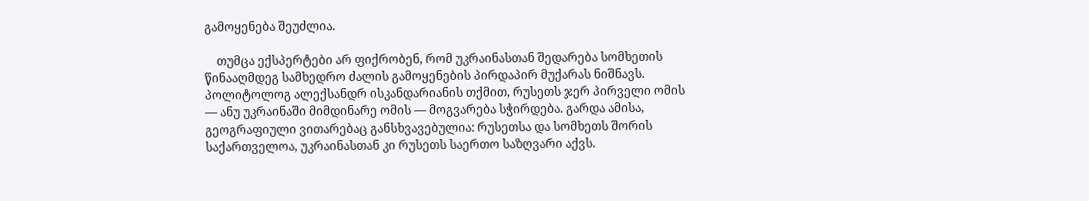გამოყენება შეუძლია.

    თუმცა ექსპერტები არ ფიქრობენ, რომ უკრაინასთან შედარება სომხეთის წინააღმდეგ სამხედრო ძალის გამოყენების პირდაპირ მუქარას ნიშნავს. პოლიტოლოგ ალექსანდრ ისკანდარიანის თქმით, რუსეთს ჯერ პირველი ომის — ანუ უკრაინაში მიმდინარე ომის — მოგვარება სჭირდება. გარდა ამისა, გეოგრაფიული ვითარებაც განსხვავებულია: რუსეთსა და სომხეთს შორის საქართველოა, უკრაინასთან კი რუსეთს საერთო საზღვარი აქვს.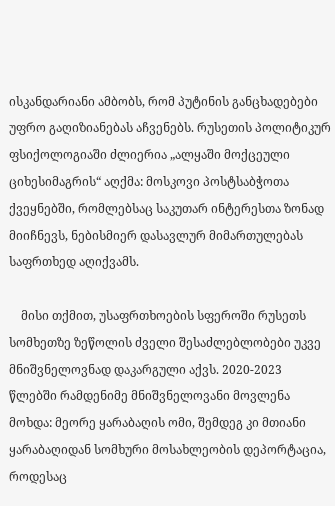ისკანდარიანი ამბობს, რომ პუტინის განცხადებები უფრო გაღიზიანებას აჩვენებს. რუსეთის პოლიტიკურ ფსიქოლოგიაში ძლიერია „ალყაში მოქცეული ციხესიმაგრის“ აღქმა: მოსკოვი პოსტსაბჭოთა ქვეყნებში, რომლებსაც საკუთარ ინტერესთა ზონად მიიჩნევს, ნებისმიერ დასავლურ მიმართულებას საფრთხედ აღიქვამს.

    მისი თქმით, უსაფრთხოების სფეროში რუსეთს სომხეთზე ზეწოლის ძველი შესაძლებლობები უკვე მნიშვნელოვნად დაკარგული აქვს. 2020-2023 წლებში რამდენიმე მნიშვნელოვანი მოვლენა მოხდა: მეორე ყარაბაღის ომი, შემდეგ კი მთიანი ყარაბაღიდან სომხური მოსახლეობის დეპორტაცია, როდესაც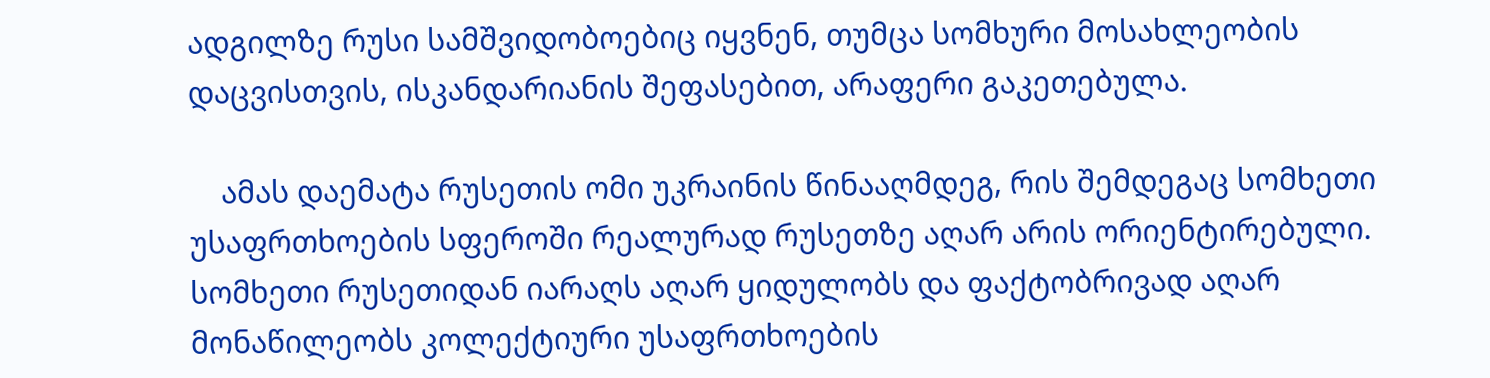ადგილზე რუსი სამშვიდობოებიც იყვნენ, თუმცა სომხური მოსახლეობის დაცვისთვის, ისკანდარიანის შეფასებით, არაფერი გაკეთებულა.

    ამას დაემატა რუსეთის ომი უკრაინის წინააღმდეგ, რის შემდეგაც სომხეთი უსაფრთხოების სფეროში რეალურად რუსეთზე აღარ არის ორიენტირებული. სომხეთი რუსეთიდან იარაღს აღარ ყიდულობს და ფაქტობრივად აღარ მონაწილეობს კოლექტიური უსაფრთხოების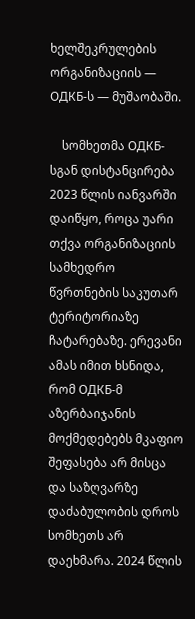ხელშეკრულების ორგანიზაციის — ОДКБ-ს — მუშაობაში.

    სომხეთმა ОДКБ-სგან დისტანცირება 2023 წლის იანვარში დაიწყო, როცა უარი თქვა ორგანიზაციის სამხედრო წვრთნების საკუთარ ტერიტორიაზე ჩატარებაზე. ერევანი ამას იმით ხსნიდა, რომ ОДКБ-მ აზერბაიჯანის მოქმედებებს მკაფიო შეფასება არ მისცა და საზღვარზე დაძაბულობის დროს სომხეთს არ დაეხმარა. 2024 წლის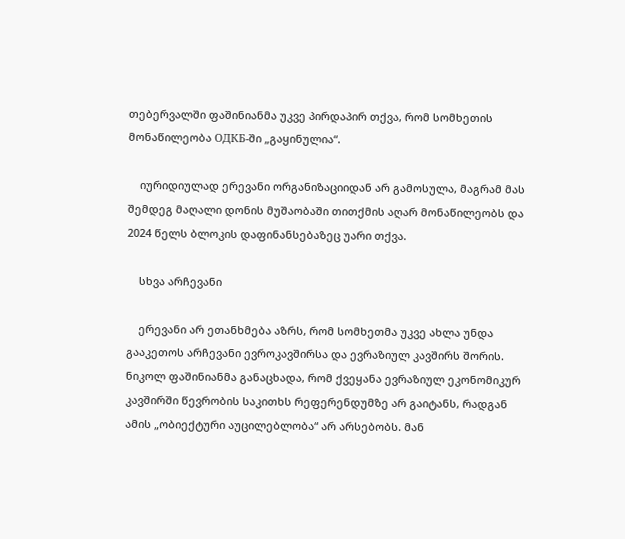თებერვალში ფაშინიანმა უკვე პირდაპირ თქვა, რომ სომხეთის მონაწილეობა ОДКБ-ში „გაყინულია“.

    იურიდიულად ერევანი ორგანიზაციიდან არ გამოსულა, მაგრამ მას შემდეგ მაღალი დონის მუშაობაში თითქმის აღარ მონაწილეობს და 2024 წელს ბლოკის დაფინანსებაზეც უარი თქვა.

    სხვა არჩევანი

    ერევანი არ ეთანხმება აზრს, რომ სომხეთმა უკვე ახლა უნდა გააკეთოს არჩევანი ევროკავშირსა და ევრაზიულ კავშირს შორის. ნიკოლ ფაშინიანმა განაცხადა, რომ ქვეყანა ევრაზიულ ეკონომიკურ კავშირში წევრობის საკითხს რეფერენდუმზე არ გაიტანს, რადგან ამის „ობიექტური აუცილებლობა“ არ არსებობს. მან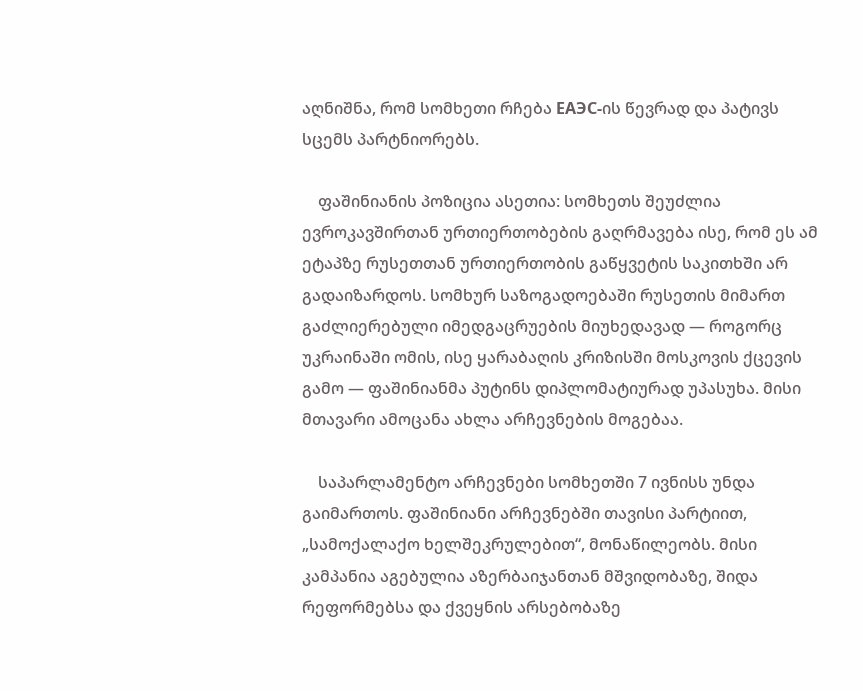აღნიშნა, რომ სომხეთი რჩება ЕАЭС-ის წევრად და პატივს სცემს პარტნიორებს.

    ფაშინიანის პოზიცია ასეთია: სომხეთს შეუძლია ევროკავშირთან ურთიერთობების გაღრმავება ისე, რომ ეს ამ ეტაპზე რუსეთთან ურთიერთობის გაწყვეტის საკითხში არ გადაიზარდოს. სომხურ საზოგადოებაში რუსეთის მიმართ გაძლიერებული იმედგაცრუების მიუხედავად — როგორც უკრაინაში ომის, ისე ყარაბაღის კრიზისში მოსკოვის ქცევის გამო — ფაშინიანმა პუტინს დიპლომატიურად უპასუხა. მისი მთავარი ამოცანა ახლა არჩევნების მოგებაა.

    საპარლამენტო არჩევნები სომხეთში 7 ივნისს უნდა გაიმართოს. ფაშინიანი არჩევნებში თავისი პარტიით, „სამოქალაქო ხელშეკრულებით“, მონაწილეობს. მისი კამპანია აგებულია აზერბაიჯანთან მშვიდობაზე, შიდა რეფორმებსა და ქვეყნის არსებობაზე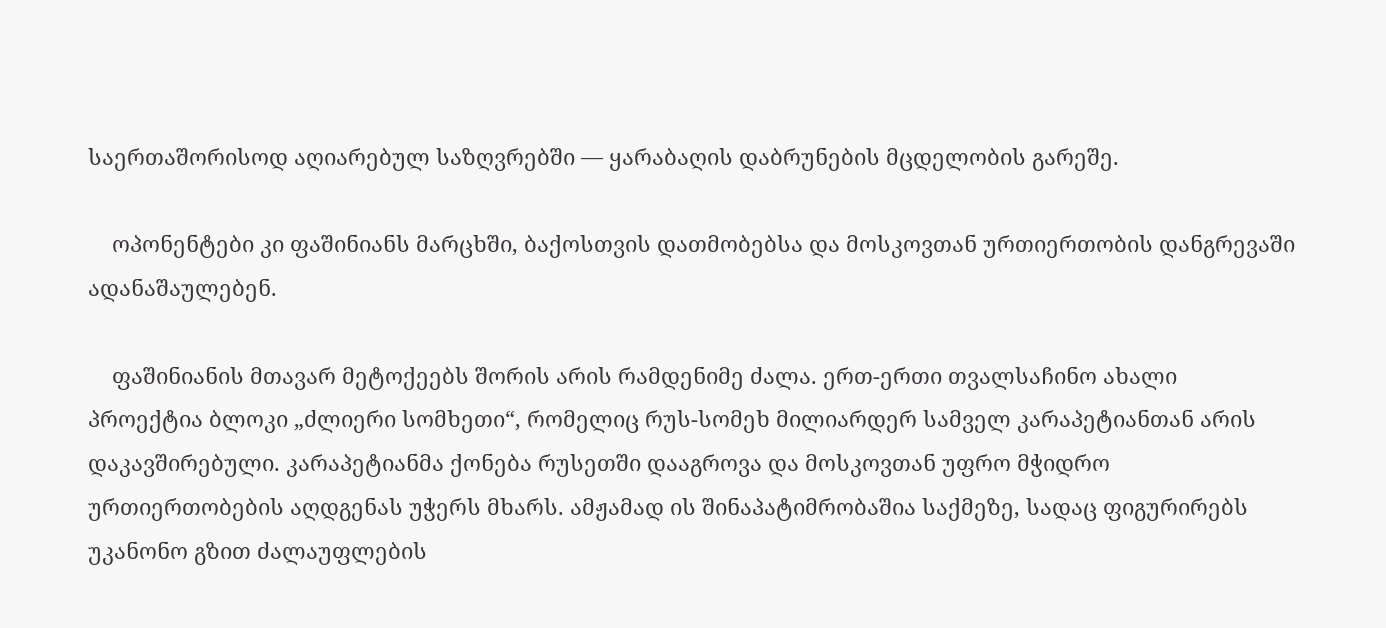საერთაშორისოდ აღიარებულ საზღვრებში — ყარაბაღის დაბრუნების მცდელობის გარეშე.

    ოპონენტები კი ფაშინიანს მარცხში, ბაქოსთვის დათმობებსა და მოსკოვთან ურთიერთობის დანგრევაში ადანაშაულებენ.

    ფაშინიანის მთავარ მეტოქეებს შორის არის რამდენიმე ძალა. ერთ-ერთი თვალსაჩინო ახალი პროექტია ბლოკი „ძლიერი სომხეთი“, რომელიც რუს-სომეხ მილიარდერ სამველ კარაპეტიანთან არის დაკავშირებული. კარაპეტიანმა ქონება რუსეთში დააგროვა და მოსკოვთან უფრო მჭიდრო ურთიერთობების აღდგენას უჭერს მხარს. ამჟამად ის შინაპატიმრობაშია საქმეზე, სადაც ფიგურირებს უკანონო გზით ძალაუფლების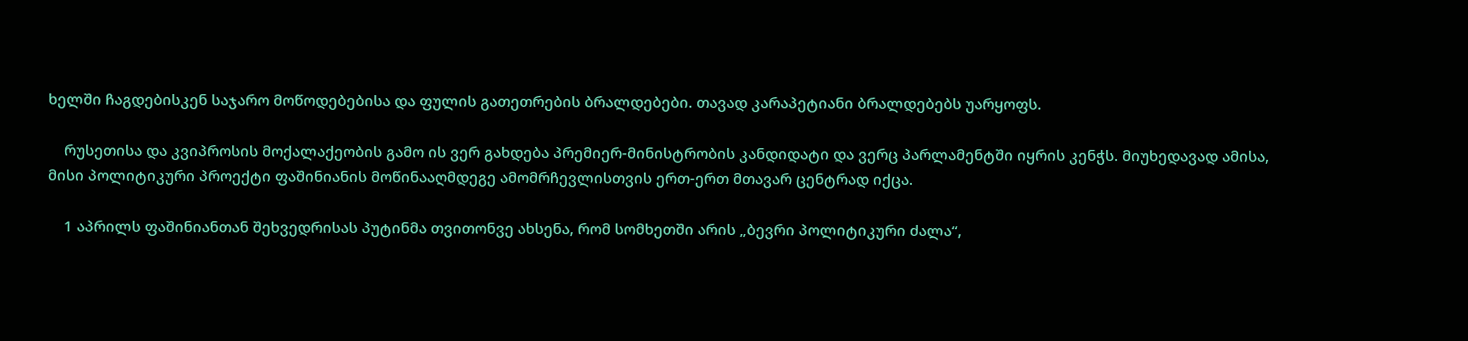ხელში ჩაგდებისკენ საჯარო მოწოდებებისა და ფულის გათეთრების ბრალდებები. თავად კარაპეტიანი ბრალდებებს უარყოფს.

    რუსეთისა და კვიპროსის მოქალაქეობის გამო ის ვერ გახდება პრემიერ-მინისტრობის კანდიდატი და ვერც პარლამენტში იყრის კენჭს. მიუხედავად ამისა, მისი პოლიტიკური პროექტი ფაშინიანის მოწინააღმდეგე ამომრჩევლისთვის ერთ-ერთ მთავარ ცენტრად იქცა.

    1 აპრილს ფაშინიანთან შეხვედრისას პუტინმა თვითონვე ახსენა, რომ სომხეთში არის „ბევრი პოლიტიკური ძალა“,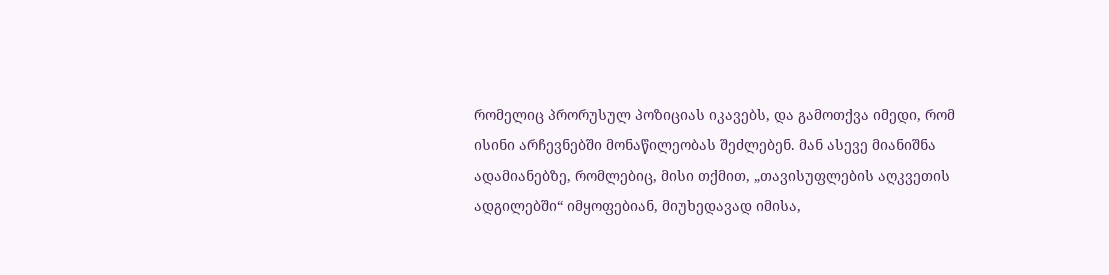რომელიც პრორუსულ პოზიციას იკავებს, და გამოთქვა იმედი, რომ ისინი არჩევნებში მონაწილეობას შეძლებენ. მან ასევე მიანიშნა ადამიანებზე, რომლებიც, მისი თქმით, „თავისუფლების აღკვეთის ადგილებში“ იმყოფებიან, მიუხედავად იმისა,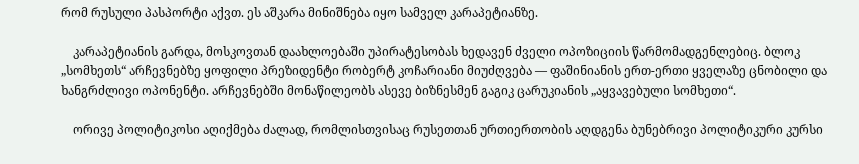რომ რუსული პასპორტი აქვთ. ეს აშკარა მინიშნება იყო სამველ კარაპეტიანზე.

    კარაპეტიანის გარდა, მოსკოვთან დაახლოებაში უპირატესობას ხედავენ ძველი ოპოზიციის წარმომადგენლებიც. ბლოკ „სომხეთს“ არჩევნებზე ყოფილი პრეზიდენტი რობერტ კოჩარიანი მიუძღვება — ფაშინიანის ერთ-ერთი ყველაზე ცნობილი და ხანგრძლივი ოპონენტი. არჩევნებში მონაწილეობს ასევე ბიზნესმენ გაგიკ ცარუკიანის „აყვავებული სომხეთი“.

    ორივე პოლიტიკოსი აღიქმება ძალად, რომლისთვისაც რუსეთთან ურთიერთობის აღდგენა ბუნებრივი პოლიტიკური კურსი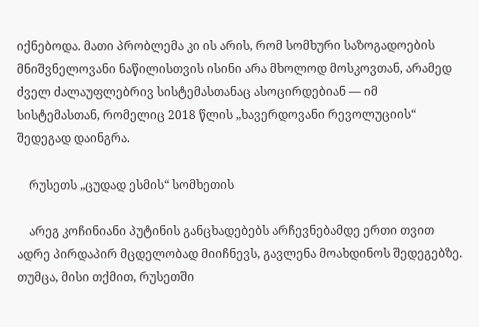იქნებოდა. მათი პრობლემა კი ის არის, რომ სომხური საზოგადოების მნიშვნელოვანი ნაწილისთვის ისინი არა მხოლოდ მოსკოვთან, არამედ ძველ ძალაუფლებრივ სისტემასთანაც ასოცირდებიან — იმ სისტემასთან, რომელიც 2018 წლის „ხავერდოვანი რევოლუციის“ შედეგად დაინგრა.

    რუსეთს „ცუდად ესმის“ სომხეთის

    არეგ კოჩინიანი პუტინის განცხადებებს არჩევნებამდე ერთი თვით ადრე პირდაპირ მცდელობად მიიჩნევს, გავლენა მოახდინოს შედეგებზე. თუმცა, მისი თქმით, რუსეთში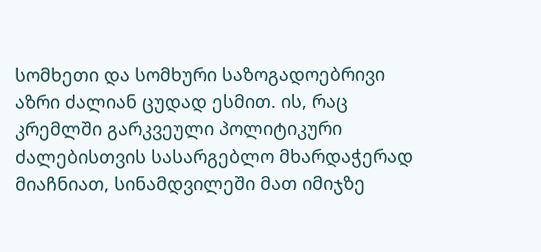სომხეთი და სომხური საზოგადოებრივი აზრი ძალიან ცუდად ესმით. ის, რაც კრემლში გარკვეული პოლიტიკური ძალებისთვის სასარგებლო მხარდაჭერად მიაჩნიათ, სინამდვილეში მათ იმიჯზე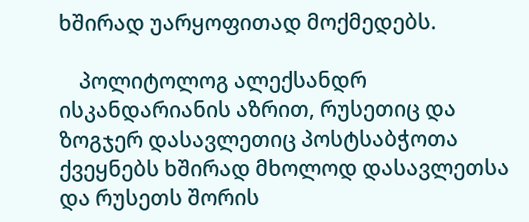ხშირად უარყოფითად მოქმედებს.

    პოლიტოლოგ ალექსანდრ ისკანდარიანის აზრით, რუსეთიც და ზოგჯერ დასავლეთიც პოსტსაბჭოთა ქვეყნებს ხშირად მხოლოდ დასავლეთსა და რუსეთს შორის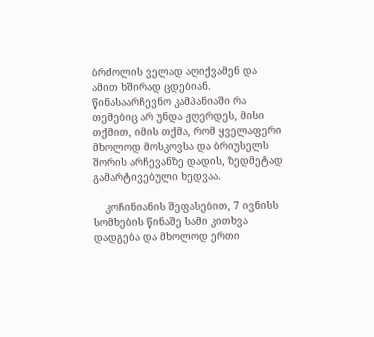ბრძოლის ველად აღიქვამენ და ამით ხშირად ცდებიან. წინასაარჩევნო კამპანიაში რა თემებიც არ უნდა ჟღერდეს, მისი თქმით, იმის თქმა, რომ ყველაფერი მხოლოდ მოსკოვსა და ბრიუსელს შორის არჩევანზე დადის, ზედმეტად გამარტივებული ხედვაა.

    კოჩინიანის შეფასებით, 7 ივნისს სომხების წინაშე სამი კითხვა დადგება და მხოლოდ ერთი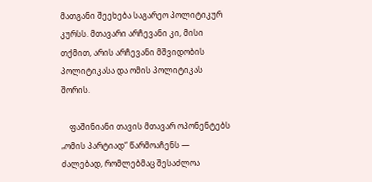მათგანი შეეხება საგარეო პოლიტიკურ კურსს. მთავარი არჩევანი კი, მისი თქმით, არის არჩევანი მშვიდობის პოლიტიკასა და ომის პოლიტიკას შორის.

    ფაშინიანი თავის მთავარ ოპონენტებს „ომის პარტიად“ წარმოაჩენს — ძალებად, რომლებმაც შესაძლოა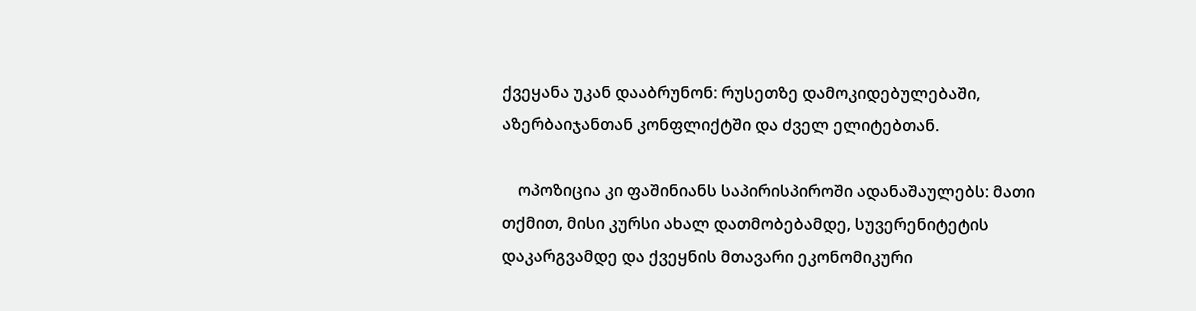ქვეყანა უკან დააბრუნონ: რუსეთზე დამოკიდებულებაში, აზერბაიჯანთან კონფლიქტში და ძველ ელიტებთან.

    ოპოზიცია კი ფაშინიანს საპირისპიროში ადანაშაულებს: მათი თქმით, მისი კურსი ახალ დათმობებამდე, სუვერენიტეტის დაკარგვამდე და ქვეყნის მთავარი ეკონომიკური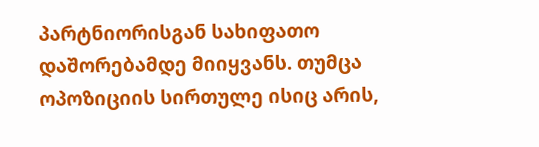პარტნიორისგან სახიფათო დაშორებამდე მიიყვანს. თუმცა ოპოზიციის სირთულე ისიც არის,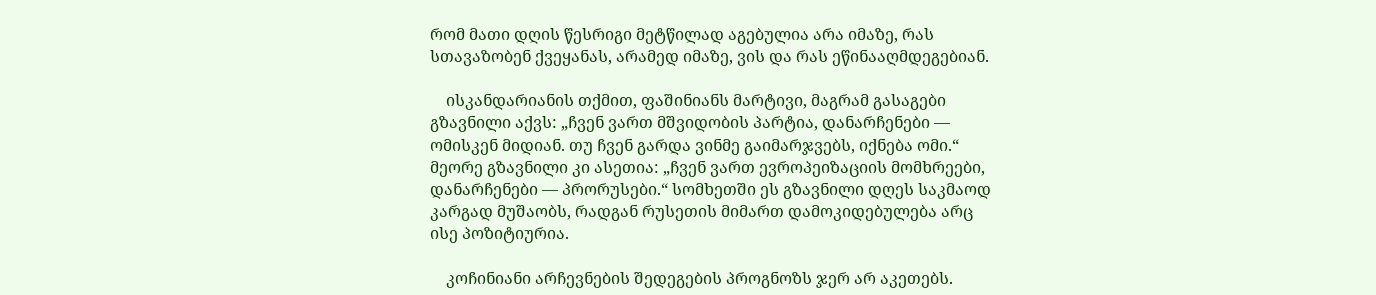რომ მათი დღის წესრიგი მეტწილად აგებულია არა იმაზე, რას სთავაზობენ ქვეყანას, არამედ იმაზე, ვის და რას ეწინააღმდეგებიან.

    ისკანდარიანის თქმით, ფაშინიანს მარტივი, მაგრამ გასაგები გზავნილი აქვს: „ჩვენ ვართ მშვიდობის პარტია, დანარჩენები — ომისკენ მიდიან. თუ ჩვენ გარდა ვინმე გაიმარჯვებს, იქნება ომი.“ მეორე გზავნილი კი ასეთია: „ჩვენ ვართ ევროპეიზაციის მომხრეები, დანარჩენები — პრორუსები.“ სომხეთში ეს გზავნილი დღეს საკმაოდ კარგად მუშაობს, რადგან რუსეთის მიმართ დამოკიდებულება არც ისე პოზიტიურია.

    კოჩინიანი არჩევნების შედეგების პროგნოზს ჯერ არ აკეთებს.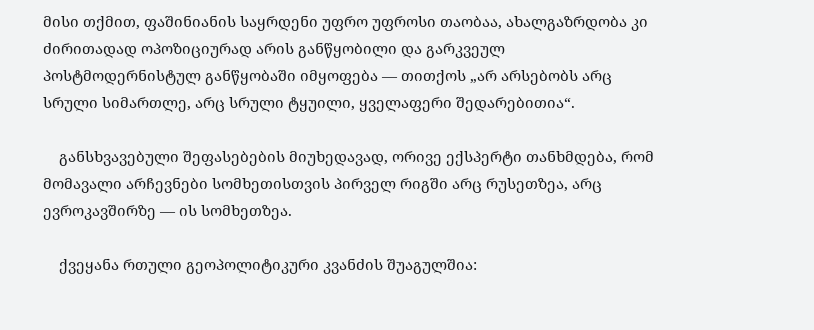მისი თქმით, ფაშინიანის საყრდენი უფრო უფროსი თაობაა, ახალგაზრდობა კი ძირითადად ოპოზიციურად არის განწყობილი და გარკვეულ პოსტმოდერნისტულ განწყობაში იმყოფება — თითქოს „არ არსებობს არც სრული სიმართლე, არც სრული ტყუილი, ყველაფერი შედარებითია“.

    განსხვავებული შეფასებების მიუხედავად, ორივე ექსპერტი თანხმდება, რომ მომავალი არჩევნები სომხეთისთვის პირველ რიგში არც რუსეთზეა, არც ევროკავშირზე — ის სომხეთზეა.

    ქვეყანა რთული გეოპოლიტიკური კვანძის შუაგულშია: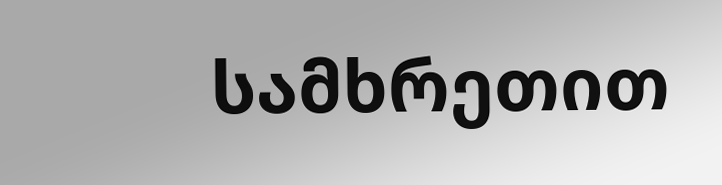სამხრეთით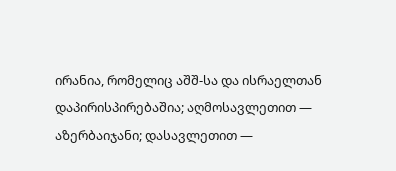ირანია, რომელიც აშშ-სა და ისრაელთან დაპირისპირებაშია; აღმოსავლეთით — აზერბაიჯანი; დასავლეთით —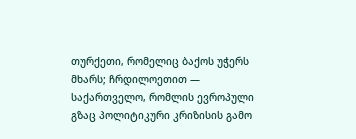თურქეთი, რომელიც ბაქოს უჭერს მხარს; ჩრდილოეთით — საქართველო, რომლის ევროპული გზაც პოლიტიკური კრიზისის გამო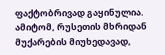ფაქტობრივად გაყინულია. ამიტომ, რუსეთის მხრიდან მუქარების მიუხედავად,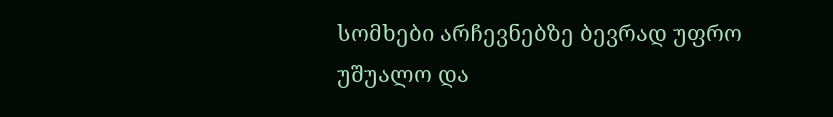სომხები არჩევნებზე ბევრად უფრო უშუალო და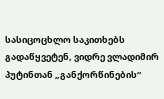სასიცოცხლო საკითხებს გადაწყვეტენ, ვიდრე ვლადიმირ პუტინთან „განქორწინების“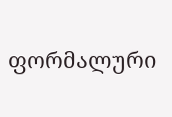ფორმალური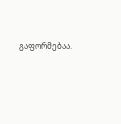გაფორმებაა.